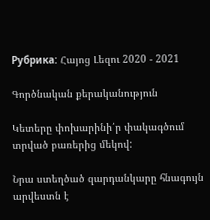Рубрика: Հայոց Լեզու 2020 - 2021

Գործնական քերականություն

Կետերը փոխարինի՛ր փակագծում տրված բառերից մեկով:

Նրա ստեղծած զարդանկարը հնագույն արվեստն է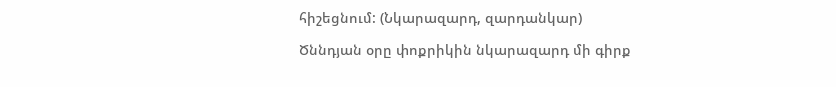հիշեցնում: (Նկարազարդ, զարդանկար)

Ծննդյան օրը փոքրիկին նկարազարդ մի գիրք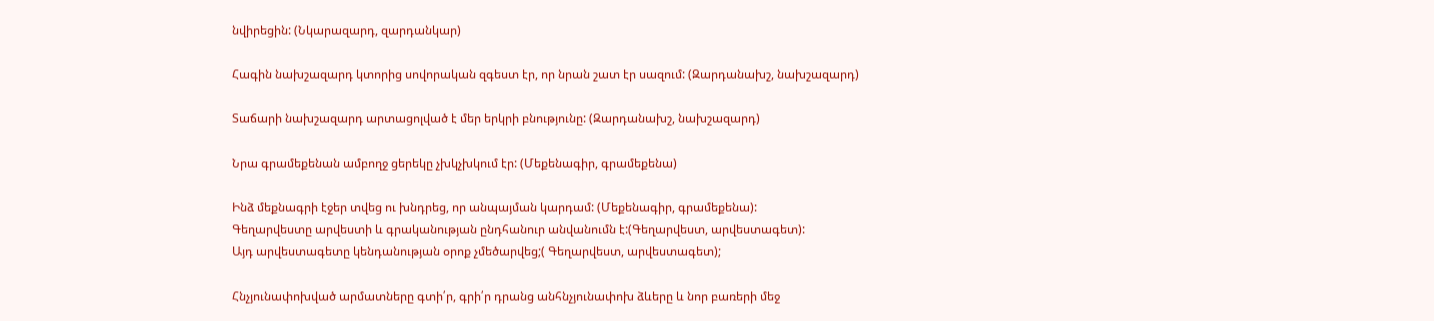նվիրեցին: (Նկարազարդ, զարդանկար)

Հագին նախշազարդ կտորից սովորական զգեստ էր, որ նրան շատ էր սազում: (Զարդանախշ, նախշազարդ)

Տաճարի նախշազարդ արտացոլված է մեր երկրի բնությունը: (Զարդանախշ, նախշազարդ)

Նրա գրամեքենան ամբողջ ցերեկը չխկչխկում էր: (Մեքենագիր, գրամեքենա)

Ինձ մեքնագրի էջեր տվեց ու խնդրեց, որ անպայման կարդամ: (Մեքենագիր, գրամեքենա):
Գեղարվեստը արվեստի և գրականության ընդհանուր անվանումն է:(Գեղարվեստ, արվեստագետ):
Այդ արվեստագետը կենդանության օրոք չմեծարվեց;( Գեղարվեստ, արվեստագետ);

Հնչյունափոխված արմատները գտի՛ր, գրի՛ր դրանց անհնչյունափոխ ձևերը և նոր բառերի մեջ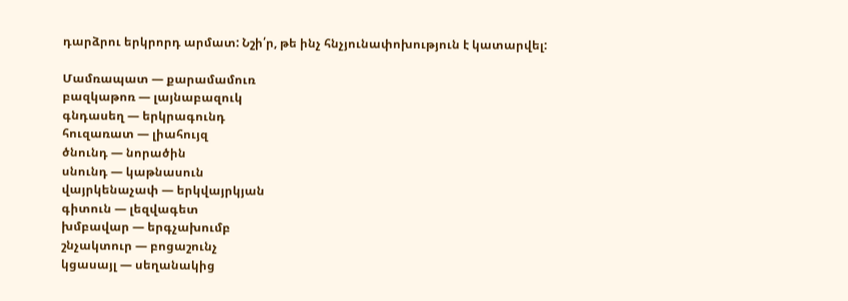դարձրու երկրորդ արմատ: Նշի՛ր, թե ինչ հնչյունափոխություն է կատարվել:

Մամռապատ — քարամամուռ
բազկաթոռ — լայնաբազուկ
գնդասեղ — երկրագունդ
հուզառատ — լիահույզ
ծնունդ — նորածին
սնունդ — կաթնասուն
վայրկենաչափ — երկվայրկյան
գիտուն — լեզվագետ
խմբավար — երգչախումբ
շնչակտուր — բոցաշունչ
կցասայլ — սեղանակից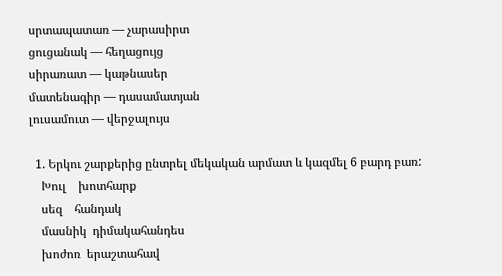սրտապատառ — չարասիրտ
ցուցանակ — հեղացույց
սիրառատ — կաթնասեր
մատենագիր — դասամատյան
լուսամուտ — վերջալույս

  1. Երկու շարքերից ընտրել մեկական արմատ և կազմել 6 բարդ բառ:
    Խուլ    խոտհարք
    սեզ    հանդակ
    մասնիկ  դիմակահանդես
    խոժոռ  երաշտահավ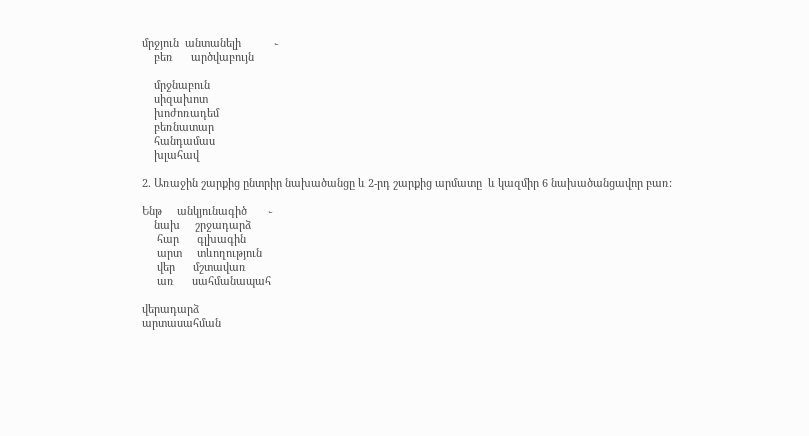մրջյուն  անտանելի           ֊
    բեռ      արծվաբույն

    մրջնաբուն
    սիզախոտ
    խոժոռադեմ
    բեռնատար
    հանդամաս
    խլահավ

2. Առաջին շարքից ընտրիր նախածանցը և 2-րդ շարքից արմատը  և կազմիր 6 նախածանցավոր բառ:

Ենթ     անկյունագիծ       ֊
    նախ     շրջադարձ
     հար      գլխագին
     արտ     տևողություն
     վեր      մշտավառ
     առ      սահմանապահ

վերադարձ
արտասահման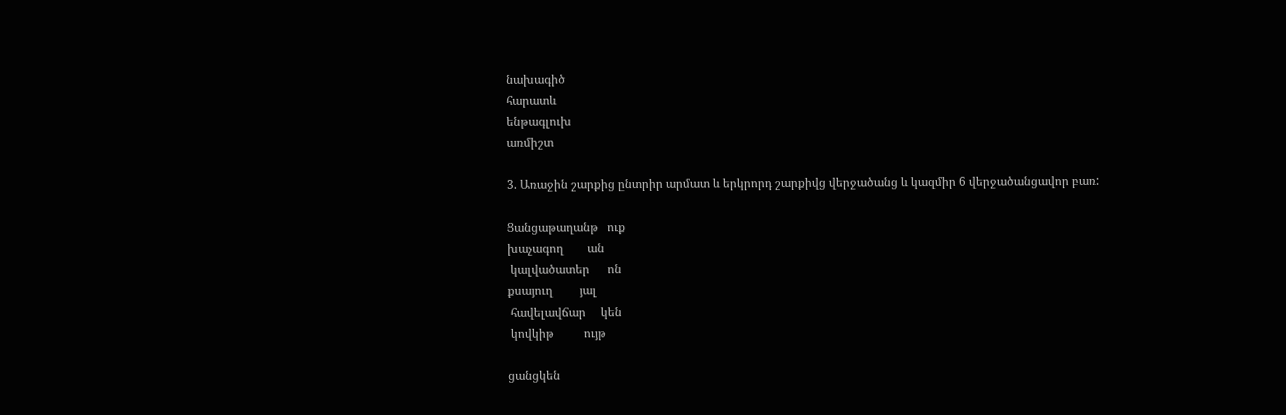նախագիծ
հարատև
ենթագլուխ
առմիշտ

3. Առաջին շարքից ընտրիր արմատ և երկրորդ շարքիվց վերջածանց և կազմիր 6 վերջածանցավոր բառ:

Ցանցաթաղանթ   ուք
խաչագող        ան
 կալվածատեր      ոն
քսայուղ         յալ
 հավելավճար     կեն
 կովկիթ          ույթ

ցանցկեն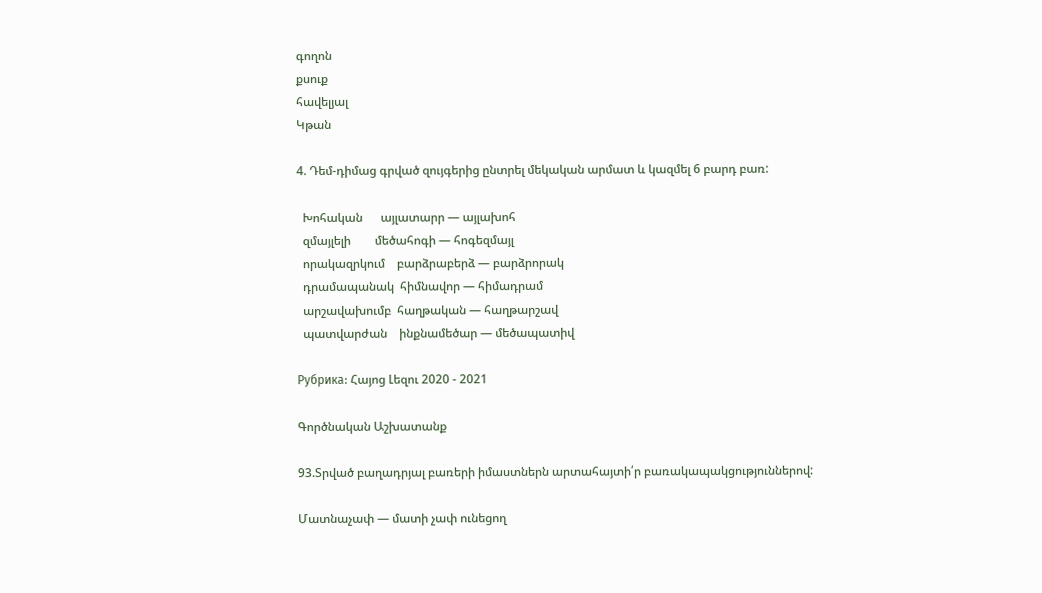գողոն
քսուք
հավելյալ
Կթան

4. Դեմ-դիմաց գրված զույգերից ընտրել մեկական արմատ և կազմել 6 բարդ բառ:

  Խոհական      այլատարր — այլախոհ
  զմայլելի        մեծահոգի — հոգեզմայլ
  որակազրկում    բարձրաբերձ — բարձրորակ
  դրամապանակ  հիմնավոր — հիմադրամ
  արշավախումբ  հաղթական — հաղթարշավ
  պատվարժան    ինքնամեծար — մեծապատիվ

Рубрика: Հայոց Լեզու 2020 - 2021

Գործնական Աշխատանք

93.Տրված բաղադրյալ բառերի իմաստներն արտահայտի՛ր բառակապակցություններով:

Մատնաչափ — մատի չափ ունեցող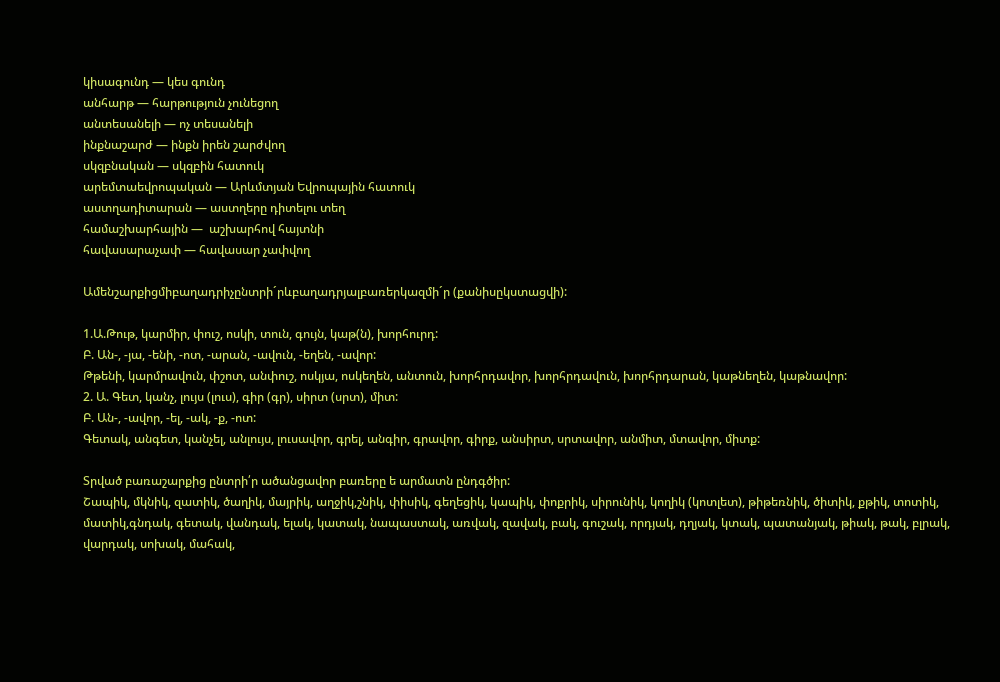կիսագունդ — կես գունդ
անհարթ — հարթություն չունեցող
անտեսանելի — ոչ տեսանելի
ինքնաշարժ — ինքն իրեն շարժվող
սկզբնական — սկզբին հատուկ
արեմտաեվրոպական — Արևմտյան Եվրոպային հատուկ
աստղադիտարան — աստղերը դիտելու տեղ
համաշխարհային —  աշխարհով հայտնի
հավասարաչափ — հավասար չափվող

Ամենշարքիցմիբաղադրիչընտրի´րևբաղադրյալբառերկազմի´ր (քանիսըկստացվի):

1.Ա.Թութ, կարմիր, փուշ, ոսկի, տուն, գույն, կաթ(ն), խորհուրդ:
Բ. Ան-, -յա, -ենի, -ոտ, -արան, -ավուն, -եղեն, -ավոր:
Թթենի, կարմրավուն, փշոտ, անփուշ, ոսկյա, ոսկեղեն, անտուն, խորհրդավոր, խորհրդավուն, խորհրդարան, կաթնեղեն, կաթնավոր:
2. Ա. Գետ, կանչ, լույս (լուս), գիր (գր), սիրտ (սրտ), միտ:
Բ. Ան-, -ավոր, -ել, -ակ, -ք, -ոտ:
Գետակ, անգետ, կանչել, անլույս, լուսավոր, գրել, անգիր, գրավոր, գիրք, անսիրտ, սրտավոր, անմիտ, մտավոր, միտք:

Տրված բառաշարքից ընտրի՛ր ածանցավոր բառերը ե արմատն ընդգծիր:
Շապիկ, մկնիկ, զատիկ, ծաղիկ, մայրիկ, աղջիկ,շնիկ, փիսիկ, գեղեցիկ, կապիկ, փոքրիկ, սիրունիկ, կողիկ (կոտլետ), թիթեռնիկ, ծիտիկ, քթիկ, տոտիկ, մատիկ,գնդակ, գետակ, վանդակ, ելակ, կատակ, նապաստակ, առվակ, զավակ, բակ, գուշակ, որդյակ, դղյակ, կտակ, պատանյակ, թիակ, թակ, բլրակ, վարդակ, սոխակ, մահակ,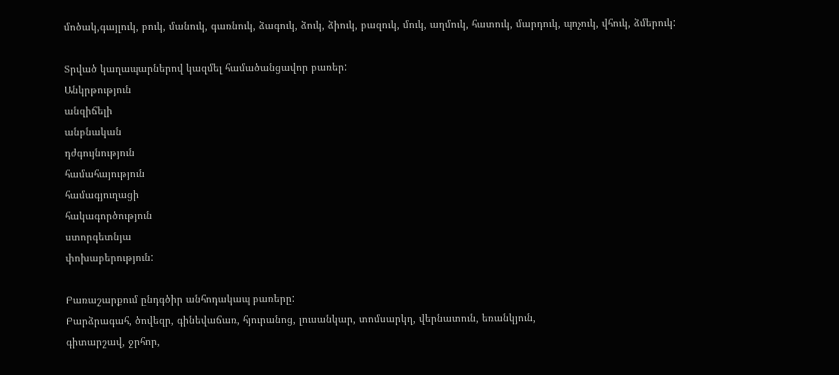մոծակ,գայլուկ, բուկ, մանուկ, գառնուկ, ձագուկ, ձուկ, ձիուկ, բազուկ, մուկ, աղմուկ, հատուկ, մարդուկ, պոչուկ, վհուկ, ձմերուկ:

Տրված կաղապարներով կազմել համածանցավոր բառեր:
Անկրթություն
անզիճելի
անբնական
դժգույնություն
համահայություն
համագյուղացի
հակագործություն
ստորգետնյա
փոխաբերություն:

Բառաշարքում ընդգծիր անհոդակապ բառերը:
Բարձրագահ, ծովեզր, գինեվաճառ, հյուրանոց, լուսանկար, տոմսարկղ, վերնատուն, եռանկյուն,
գիտարշավ, ջրհոր,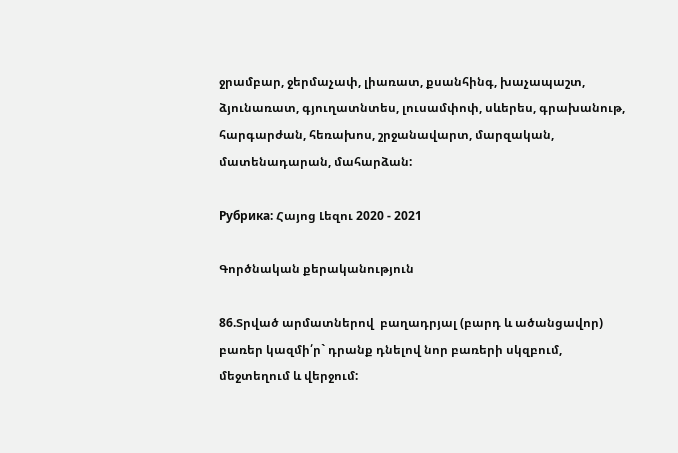ջրամբար, ջերմաչափ, լիառատ, քսանհինգ, խաչապաշտ, ձյունառատ, գյուղատնտես, լուսամփոփ, սևերես, գրախանութ, հարգարժան, հեռախոս, շրջանավարտ, մարզական, մատենադարան, մահարձան:

Рубрика: Հայոց Լեզու 2020 - 2021

Գործնական քերականություն

86.Տրված արմատներով  բաղադրյալ (բարդ և ածանցավոր) բառեր կազմի՛ր` դրանք դնելով նոր բառերի սկզբում, մեջտեղում և վերջում: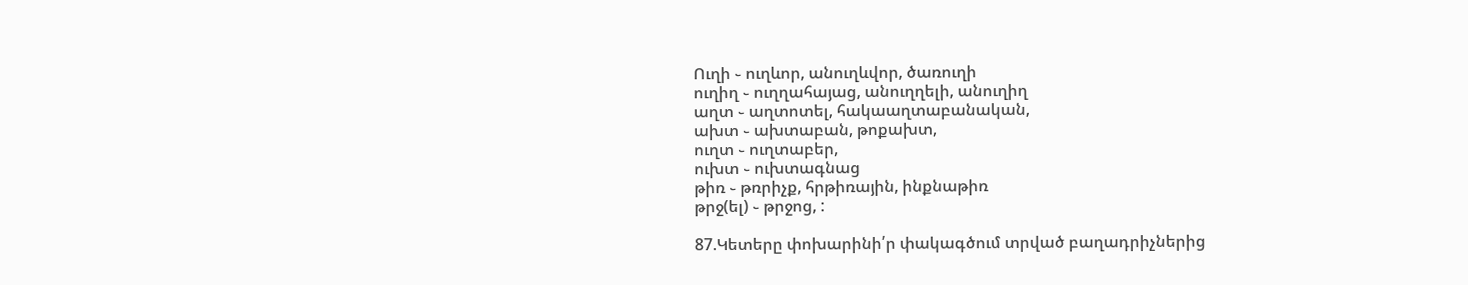Ուղի ֊ ուղևոր, անուղևվոր, ծառուղի
ուղիղ ֊ ուղղահայաց, անուղղելի, անուղիղ
աղտ ֊ աղտոտել, հակաաղտաբանական,
ախտ ֊ ախտաբան, թոքախտ,
ուղտ ֊ ուղտաբեր,
ուխտ ֊ ուխտագնաց
թիռ ֊ թռրիչք, հրթիռային, ինքնաթիռ
թրջ(ել) ֊ թրջոց, :

87.Կետերը փոխարինի՛ր փակագծում տրված բաղադրիչներից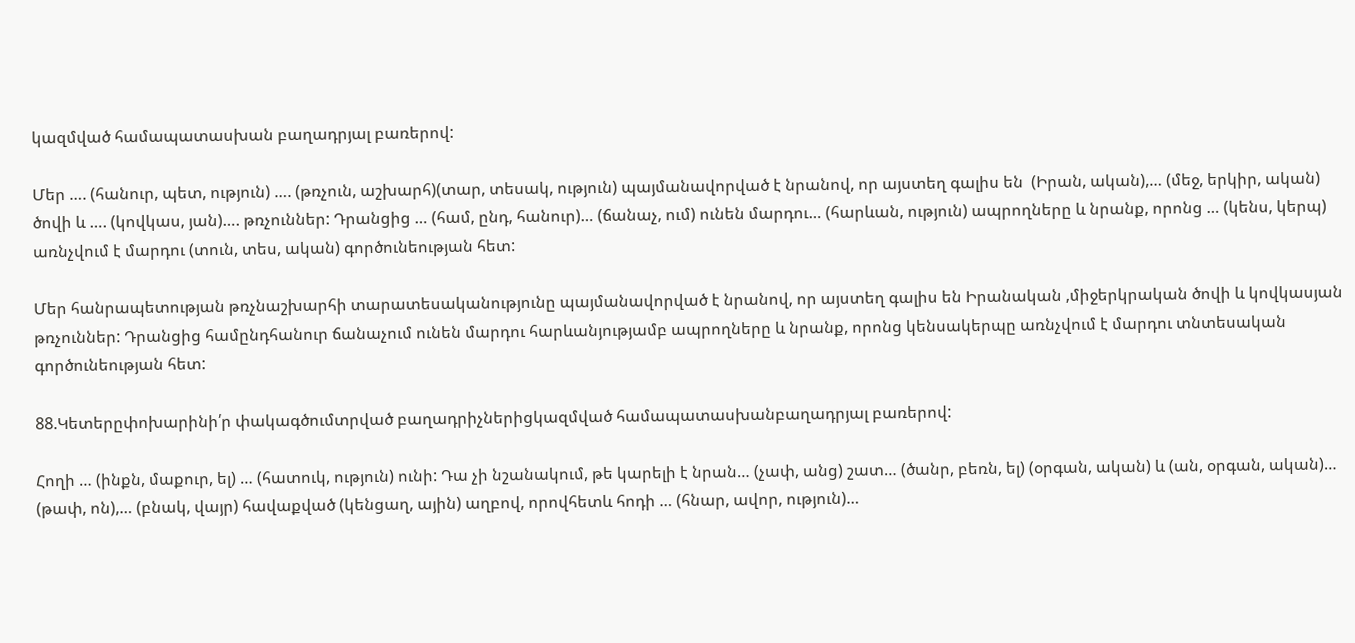կազմված համապատասխան բաղադրյալ բառերով:

Մեր …. (հանուր, պետ, ություն) …. (թռչուն, աշխարհ)(տար, տեսակ, ություն) պայմանավորված է նրանով, որ այստեղ գալիս են  (Իրան, ական),… (մեջ, երկիր, ական) ծովի և …. (կովկաս, յան)…. թռչուններ: Դրանցից … (համ, ընդ, հանուր)… (ճանաչ, ում) ունեն մարդու… (հարևան, ություն) ապրողները և նրանք, որոնց … (կենս, կերպ) առնչվում է մարդու (տուն, տես, ական) գործունեության հետ:

Մեր հանրապետության թռչնաշխարհի տարատեսականությունը պայմանավորված է նրանով, որ այստեղ գալիս են Իրանական ,միջերկրական ծովի և կովկասյան թռչուններ: Դրանցից համընդհանուր ճանաչում ունեն մարդու հարևանյությամբ ապրողները և նրանք, որոնց կենսակերպը առնչվում է մարդու տնտեսական գործունեության հետ:

88.Կետերըփոխարինի՛ր փակագծումտրված բաղադրիչներիցկազմված համապատասխանբաղադրյալ բառերով:

Հողի … (ինքն, մաքուր, ել) … (հատուկ, ություն) ունի: Դա չի նշանակում, թե կարելի է նրան… (չափ, անց) շատ… (ծանր, բեռն, ել) (օրգան, ական) և (ան, օրգան, ական)… (թափ, ոն),… (բնակ, վայր) հավաքված (կենցաղ, ային) աղբով, որովհետև հոդի … (հնար, ավոր, ություն)…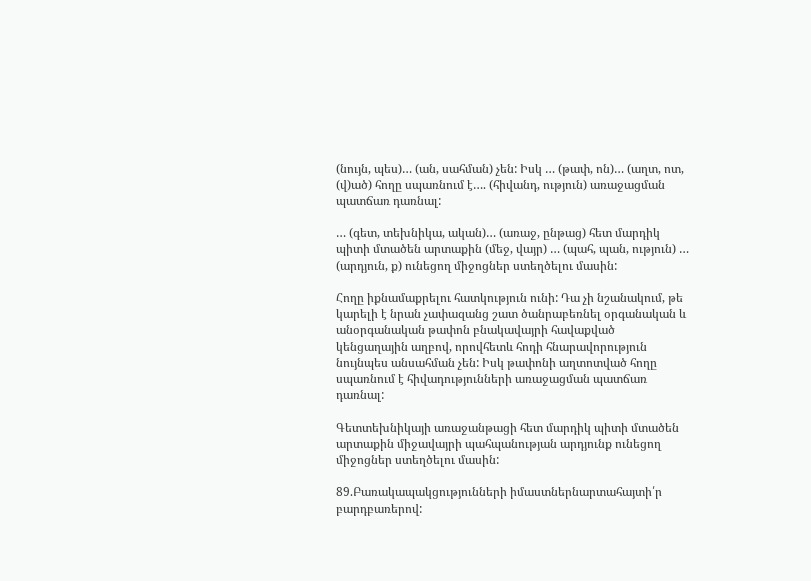(նույն, պես)… (ան, սահման) չեն: Իսկ … (թափ, ոն)… (աղտ, ոտ, (վ)ած) հողը սպառնում է…. (հիվանդ, ություն) առաջացման պատճառ դառնալ:

… (գետ, տեխնիկա, ական)… (առաջ, ընթաց) հետ մարդիկ պիտի մտածեն արտաքին (մեջ, վայր) … (պահ, պան, ություն) … (արդյուն, ք) ունեցող միջոցներ ստեղծելու մասին:

Հողը իքնամաքրելու հատկություն ունի: Դա չի նշանակում, թե կարելի է նրան չափազանց շատ ծանրաբեռնել օրգանական և անօրգանական թափոն բնակավայրի հավաքված կենցաղային աղբով, որովհետև հոդի հնարավորություն նույնպես անսահման չեն: Իսկ թափոնի աղտոտված հողը սպառնում է հիվադությունների առաջացման պատճառ դառնալ:

Գետտեխնիկայի առաջանթացի հետ մարդիկ պիտի մտածեն արտաքին միջավայրի պահպանության արդյունք ունեցող միջոցներ ստեղծելու մասին:

89.Բառակապակցությունների իմաստներնարտահայտի՛ր բարդբառերով: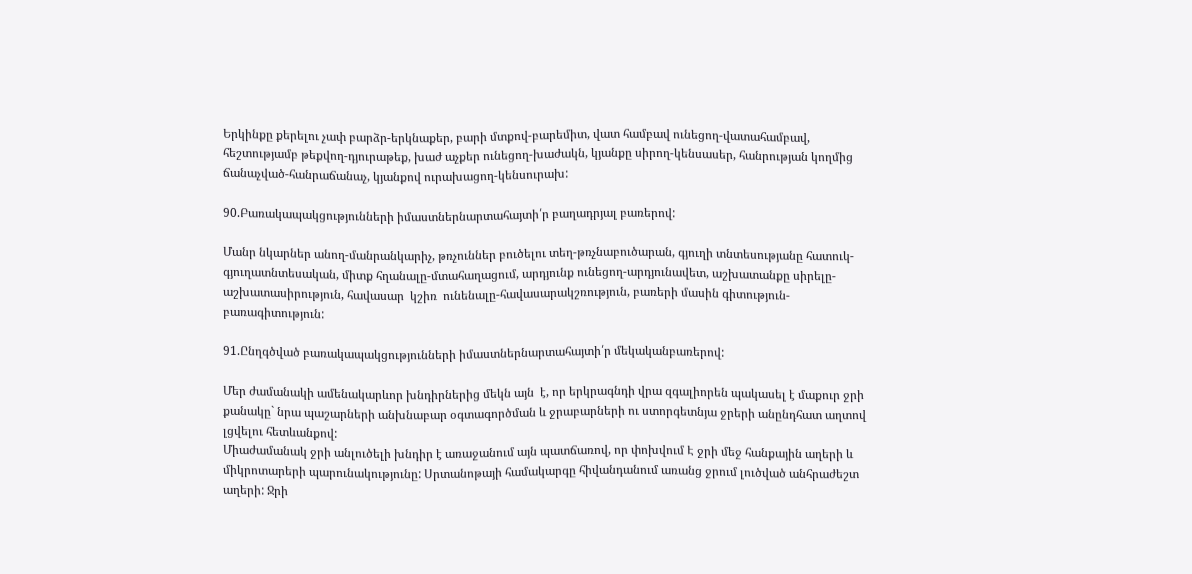Երկինքը քերելու չափ բարձր-երկնաքեր, բարի մտքով-բարեմիտ, վատ համբավ ունեցող-վատահամբավ, հեշտությամբ թեքվող-դյուրաթեք, խաժ աչքեր ունեցող-խաժակն, կյանքը սիրող-կենսասեր, հանրության կողմից ճանաչված-հանրաճանաչ, կյանքով ուրախացող-կենսուրախ:

90.Բառակապակցությունների իմաստներնարտահայտի՛ր բաղադրյալ բառերով:

Մանր նկարներ անող-մանրանկարիչ, թռչուններ բուծելու տեղ-թռչնաբուծարան, գյուղի տնտեսությանը հատուկ-գյուղատնտեսական, միտք հղանալը-մտահաղացում, արդյունք ունեցող-արդյունավետ, աշխատանքը սիրելը-աշխատասիրություն, հավասար  կշիռ  ունենալը-հավասարակշռություն, բառերի մասին գիտություն-բառագիտություն:

91.Ընղգծված բառակապակցությունների իմաստներնարտահայտի՛ր մեկականբառերով:

Մեր ժամանակի ամենակարևոր խնդիրներից մեկն այն  է, որ երկրագնդի վրա զգալիորեն պակասել է մաքուր ջրի քանակը` նրա պաշարների անխնաբար օգտագործման և ջրաբարների ու ստորգետնյա ջրերի անընդհատ աղտով լցվելու հետևանքով:
Միաժամանակ ջրի անլուծելի խնդիր է առաջանում այն պատճառով, որ փոխվում Է ջրի մեջ հանքային աղերի և միկրոտարերի պարունակությունը: Սրտանոթայի համակարգը հիվանդանում առանց ջրում լուծված անհրաժեշտ աղերի: Ջրի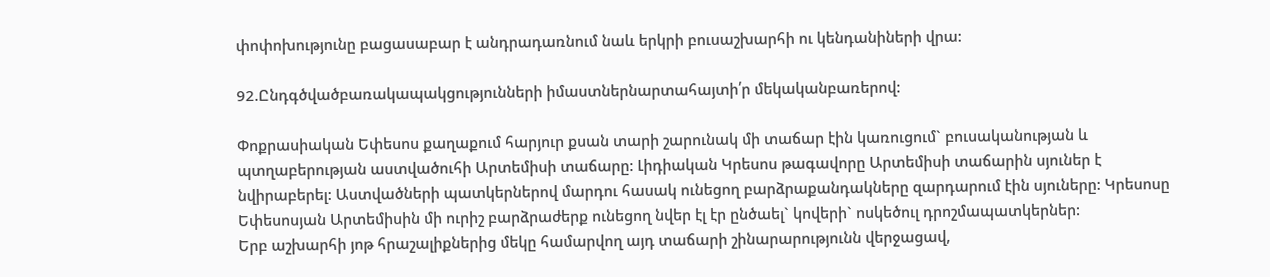փոփոխությունը բացասաբար է անդրադառնում նաև երկրի բուսաշխարհի ու կենդանիների վրա:

92.Ընդգծվածբառակապակցությունների իմաստներնարտահայտի՛ր մեկականբառերով:

Փոքրասիական Եփեսոս քաղաքում հարյուր քսան տարի շարունակ մի տաճար էին կառուցում` բուսականության և պտղաբերության աստվածուհի Արտեմիսի տաճարը: Լիդիական Կրեսոս թագավորը Արտեմիսի տաճարին սյուներ է նվիրաբերել: Աստվածների պատկերներով մարդու հասակ ունեցող բարձրաքանդակները զարդարում էին սյուները: Կրեսոսը Եփեսոսյան Արտեմիսին մի ուրիշ բարձրաժերք ունեցող նվեր էլ էր ընծաել` կովերի` ոսկեծուլ դրոշմապատկերներ:
Երբ աշխարհի յոթ հրաշալիքներից մեկը համարվող այդ տաճարի շինարարությունն վերջացավ,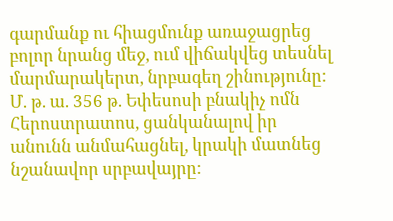գարմանք ու հիացմունք առաջացրեց բոլոր նրանց մեջ, ում վիճակվեց տեսնել մարմարակերտ, նրբագեղ շինությունը: Մ. թ. ա. 356 թ. Եփեսոսի բնակիչ ոմն Հերոստրատոս, ցանկանալով իր անունն անմահացնել, կրակի մատնեց նշանավոր սրբավայրը: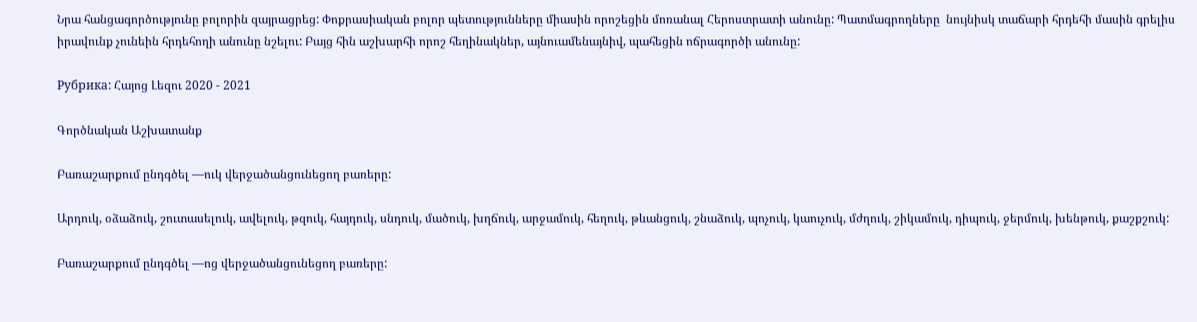Նրա հանցագործությունը բոլորին զայրացրեց: Փոքրասիական բոլոր պետությունները միասին որոշեցին մոռանալ Հերոստրատի անունը: Պատմագրողները  նույնիսկ տաճարի հրդեհի մասին գրելիս իրավունք չունեին հրդեհողի անունը նշելու: Բայց հին աշխարհի որոշ հեղինակներ, այնուամենայնիվ, պահեցին ոճրագործի անունը:

Рубрика: Հայոց Լեզու 2020 - 2021

Գործնական Աշխատանք

Բառաշարքում ընդգծել —ուկ վերջածանցունեցող բառերը:

Արդուկ, օձաձուկ, շուտասելուկ, ավելուկ, թզուկ, հայդուկ, սնդուկ, մածուկ, խղճուկ, արջամուկ, հեղուկ, թևանցուկ, շնաձուկ, պոչուկ, կաուչուկ, մժղուկ, շիկամուկ, դիպուկ, ջերմուկ, խենթուկ, քաշքշուկ:

Բառաշարքում ընդգծել —ոց վերջածանցունեցող բառերը: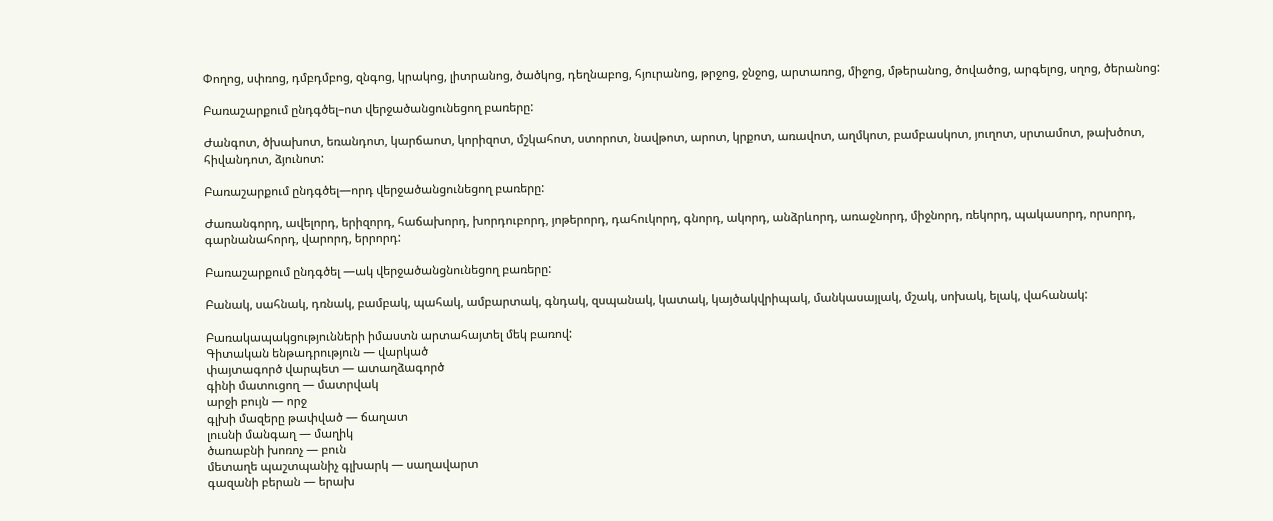Փողոց, սփռոց, դմբդմբոց, զնգոց, կրակոց, լիտրանոց, ծածկոց, դեղնաբոց, հյուրանոց, թրջոց, ջնջոց, արտառոց, միջոց, մթերանոց, ծովածոց, արգելոց, սղոց, ծերանոց:

Բառաշարքում ընդգծել–ոտ վերջածանցունեցող բառերը:

Ժանգոտ, ծխախոտ, եռանդոտ, կարճաոտ, կորիզոտ, մշկահոտ, ստորոտ, նավթոտ, արոտ, կրքոտ, առավոտ, աղմկոտ, բամբասկոտ, յուղոտ, սրտամոտ, թախծոտ, հիվանդոտ, ձյունոտ:

Բառաշարքում ընդգծել—որդ վերջածանցունեցող բառերը:

Ժառանգորդ, ավելորդ, երիզորդ, հաճախորդ, խորդուբորդ, յոթերորդ, դահուկորդ, գնորդ, ակորդ, անձրևորդ, առաջնորդ, միջնորդ, ռեկորդ, պակասորդ, որսորդ, գարնանահորդ, վարորդ, երրորդ:

Բառաշարքում ընդգծել —ակ վերջածանցնունեցող բառերը:

Բանակ, սահնակ, դռնակ, բամբակ, պահակ, ամբարտակ, գնդակ, զսպանակ, կատակ, կայծակվրիպակ, մանկասայլակ, մշակ, սոխակ, ելակ, վահանակ:

Բառակապակցությունների իմաստն արտահայտել մեկ բառով:
Գիտական ենթադրություն — վարկած
փայտագործ վարպետ — ատաղձագործ
գինի մատուցող — մատրվակ
արջի բույն — որջ
գլխի մազերը թափված — ճաղատ
լուսնի մանգաղ — մաղիկ
ծառաբնի խոռոչ — բուն
մետաղե պաշտպանիչ գլխարկ — սաղավարտ
գազանի բերան — երախ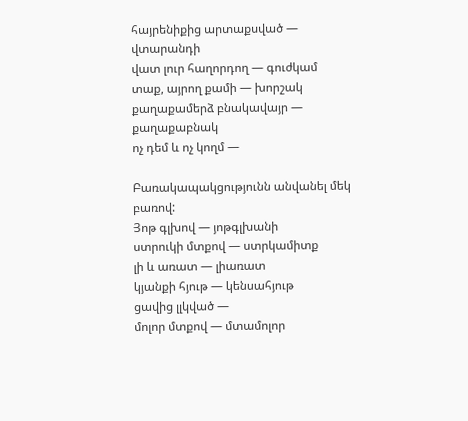հայրենիքից արտաքսված — վտարանդի
վատ լուր հաղորդող — գուժկամ
տաք, այրող քամի — խորշակ
քաղաքամերձ բնակավայր — քաղաքաբնակ
ոչ դեմ և ոչ կողմ —

Բառակապակցությունն անվանել մեկ բառով:
Յոթ գլխով — յոթգլխանի
ստրուկի մտքով — ստրկամիտք
լի և առատ — լիառատ
կյանքի հյութ — կենսահյութ
ցավից լլկված —
մոլոր մտքով — մտամոլոր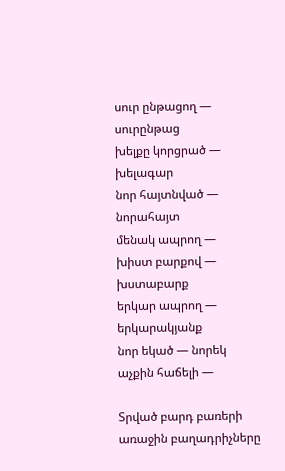սուր ընթացող — սուրընթաց
խելքը կորցրած — խելագար
նոր հայտնված — նորահայտ
մենակ ապրող —
խիստ բարքով — խստաբարք
երկար ապրող — երկարակյանք
նոր եկած — նորեկ
աչքին հաճելի —

Տրված բարդ բառերի առաջին բաղադրիչները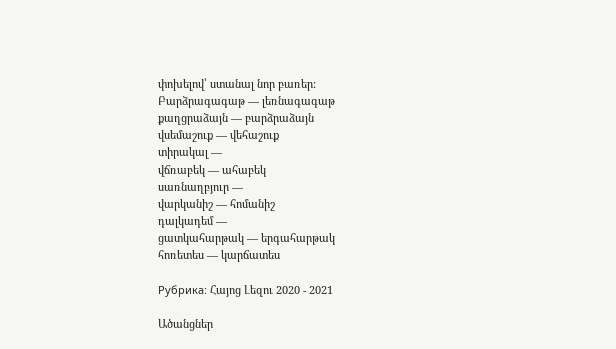փոխելով՝ ստանալ նոր բառեր:
Բարձրագագաթ — լեռնագագաթ
քաղցրաձայն — բարձրաձայն
վսեմաշուք — վեհաշուք
տիրակալ —
վճռաբեկ — ահաբեկ
սառնաղբյուր —
վարկանիշ — հոմանիշ
դալկադեմ —
ցատկահարթակ — երգահարթակ
հոռետես — կարճատես

Рубрика: Հայոց Լեզու 2020 - 2021

Ածանցներ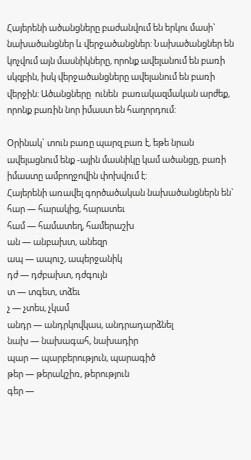Հայերենի ածանցները բաժանվում են երկու մասի` նախածանցներ և վերջածանցներ: Նախածանցներ են կոչվում այն մասնիկները, որոնք ավելանում են բառի սկզբին, իսկ վերջածանցները ավելանում են բառի վերջին: Ածանցները  ունեն  բառակազմական արժեք, որոնք բառին նոր իմաստ են հաղորդում:

Օրինակ` տուն բառը պարզ բառ է, եթե նրան ավելացնում ենք -ային մասնիկը կամ ածանցը, բառի իմաստը ամբողջովին փոխվում է:
Հայերենի առավել գործածական նախածանցներն են`
հար — հարակից, հարատեւ
համ — համատեղ, համերաշխ
ան — անբախտ, անեզր
ապ — ապուշ, ապերջանիկ
դժ — դժբախտ, դժգույն
տ — տգետ, տձեւ
չ — չտես, չկամ
անդր — անդրկովկաս, անդրադարձնել
նախ — նախագահ, նախադիր
պար — պարբերություն, պարագիծ
թեր — թերակշիռ, թերություն
գեր —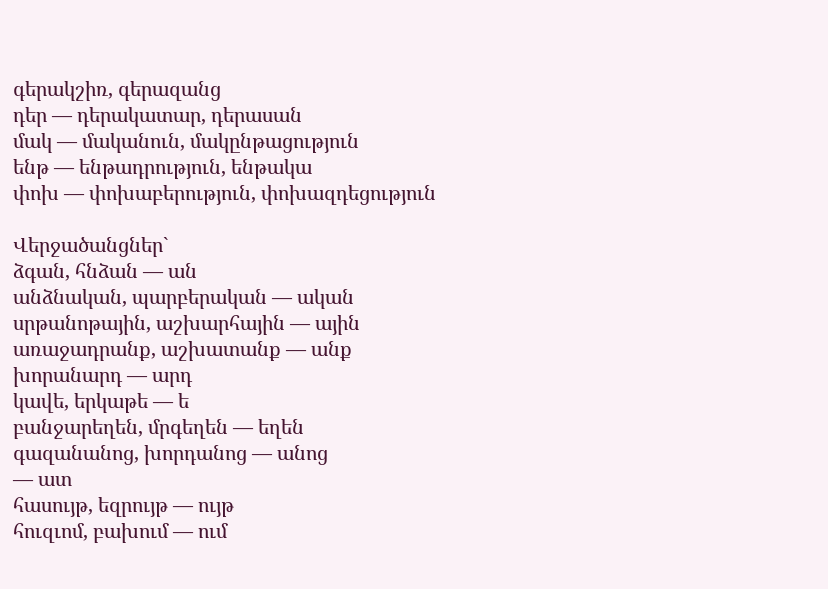գերակշիռ, գերազանց
դեր — դերակատար, դերասան
մակ — մականուն, մակընթացություն
ենթ — ենթադրություն, ենթակա
փոխ — փոխաբերություն, փոխազդեցություն

Վերջածանցներ`
ձգան, հնձան — ան
անձնական, պարբերական — ական
սրթանոթային, աշխարհային — ային
առաջադրանք, աշխատանք — անք
խորանարդ — արդ
կավե, երկաթե — ե
բանջարեղեն, մրգեղեն — եղեն
գազանանոց, խորդանոց — անոց
— ատ
հասույթ, եզրույթ — ույթ
հուզւոմ, բախում — ում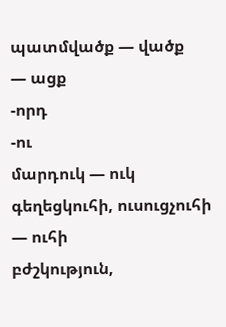պատմվածք — վածք
— ացք
-որդ
-ու
մարդուկ — ուկ
գեղեցկուհի, ուսուցչուհի — ուհի
բժշկություն,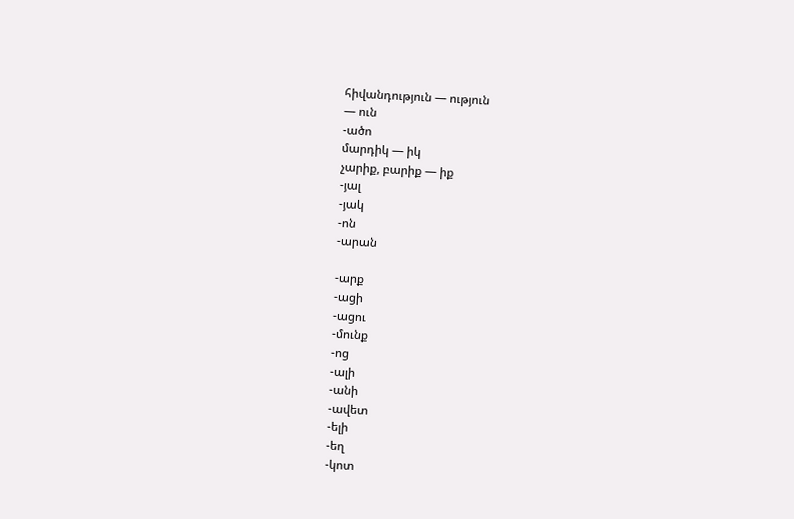հիվանդություն — ություն
— ուն
-ածո
մարդիկ — իկ
չարիք, բարիք — իք
-յալ
-յակ
-ոն
-արան

-արք
-ացի
-ացու
-մունք
-ոց
-ալի
-անի
-ավետ
-ելի
-եղ
-կոտ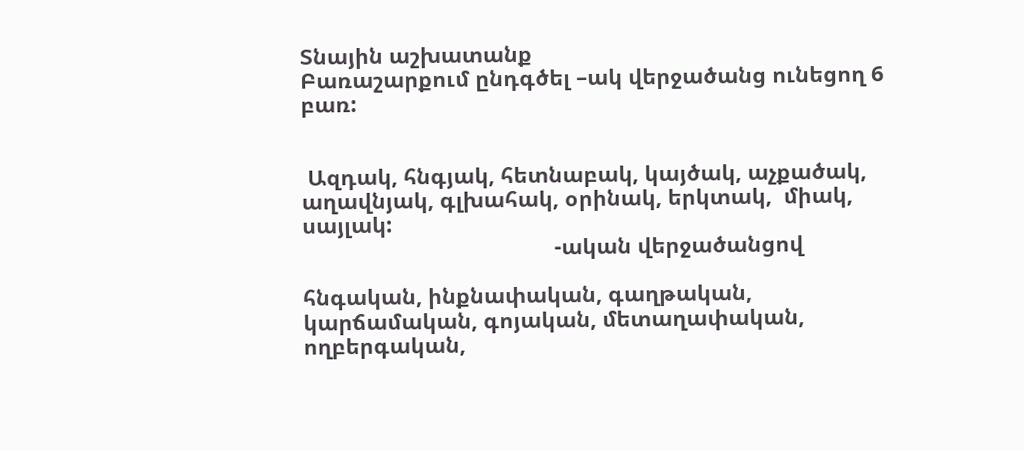Տնային աշխատանք
Բառաշարքում ընդգծել –ակ վերջածանց ունեցող 6 բառ:


 Ազդակ, հնգյակ, հետնաբակ, կայծակ, աչքածակ, աղավնյակ, գլխահակ, օրինակ, երկտակ,  միակ, սայլակ:
                                          -ական վերջածանցով

հնգական, ինքնափական, գաղթական, կարճամական, գոյական, մետաղափական, ողբերգական,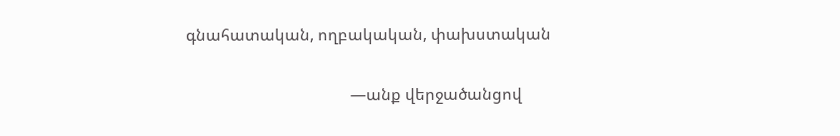գնահատական, ողբակական, փախստական

                                         —անք վերջածանցով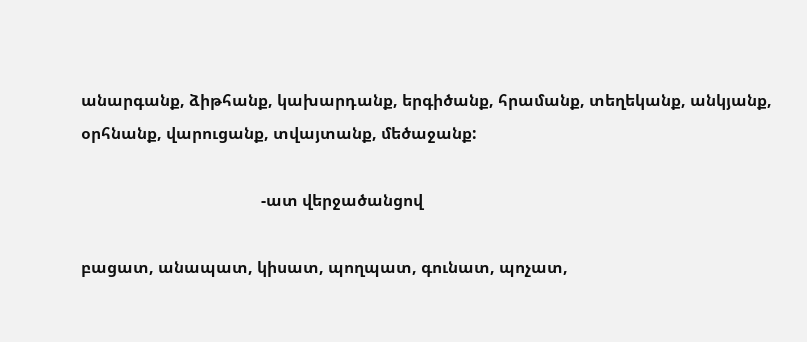անարգանք, ձիթհանք, կախարդանք, երգիծանք, հրամանք, տեղեկանք, անկյանք, օրհնանք, վարուցանք, տվայտանք, մեծաջանք:

                                             -ատ վերջածանցով

բացատ, անապատ, կիսատ, պողպատ, գունատ, պոչատ,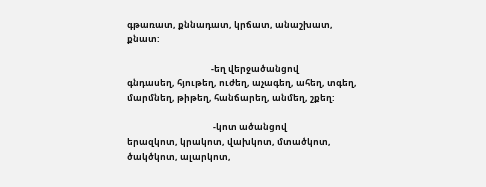գթառատ, քննադատ, կրճատ, անաշխատ, քնատ:

                                          -եղ վերջածանցով
գնդասեղ, հյութեղ, ուժեղ, աչագեղ, ահեղ, տգեղ, մարմնեղ, թիթեղ, հանճարեղ, անմեղ, շքեղ:

                                           -կոտ ածանցով
երազկոտ, կրակոտ, վախկոտ, մտածկոտ, ծակծկոտ, ալարկոտ,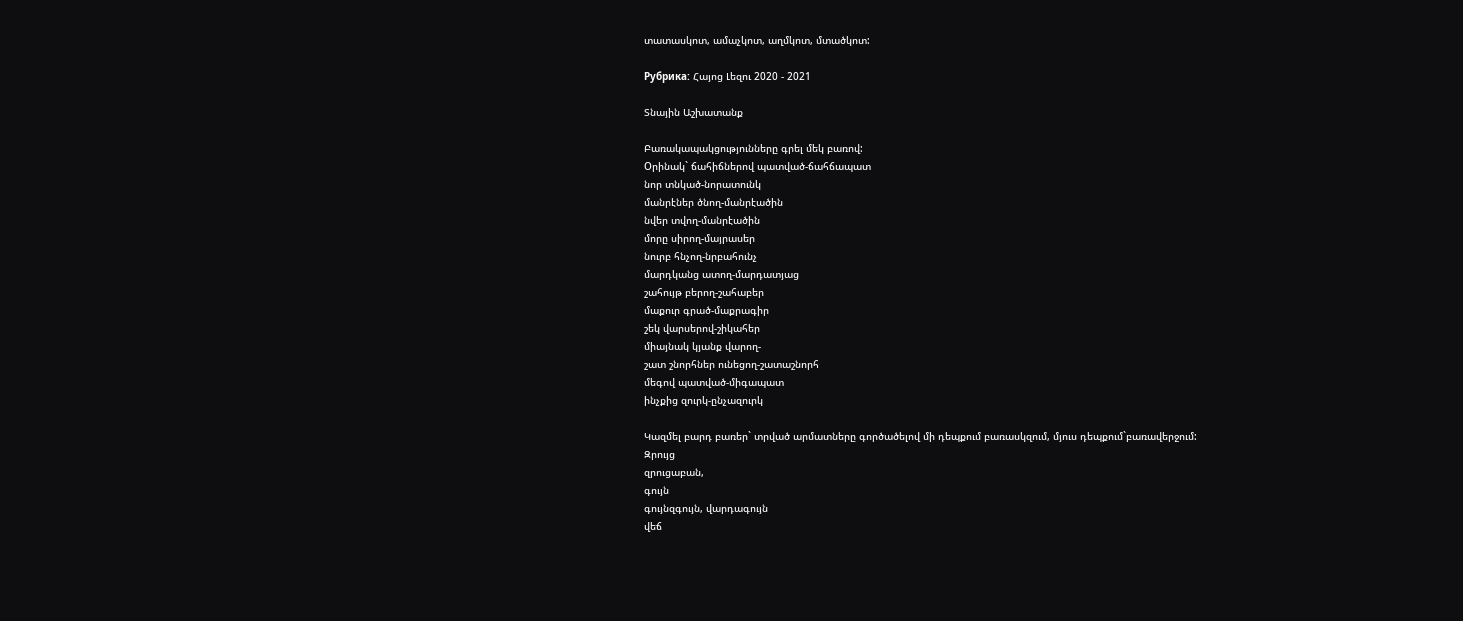տատասկոտ, ամաչկոտ, աղմկոտ, մտածկոտ:

Рубрика: Հայոց Լեզու 2020 - 2021

Տնային Աշխատանք

Բառակապակցությունները գրել մեկ բառով:
Oրինակ` ճահիճներով պատված-ճահճապատ
նոր տնկած-նորատունկ
մանրէներ ծնող-մանրէածին
նվեր տվող-մանրէածին
մորը սիրող-մայրասեր
նուրբ հնչող-նրբահունչ
մարդկանց ատող-մարդատյաց
շահույթ բերող-շահաբեր
մաքուր գրած-մաքրագիր
շեկ վարսերով-շիկահեր
միայնակ կյանք վարող-
շատ շնորհներ ունեցող-շատաշնորհ
մեգով պատված-միգապատ
ինչքից զուրկ-ընչազուրկ

Կազմել բարդ բառեր` տրված արմատները գործածելով մի դեպքում բառասկզում, մյուս դեպքում`բառավերջում:
Զրույց
զրուցաբան,
գույն
գույնզգույն, վարդագույն
վեճ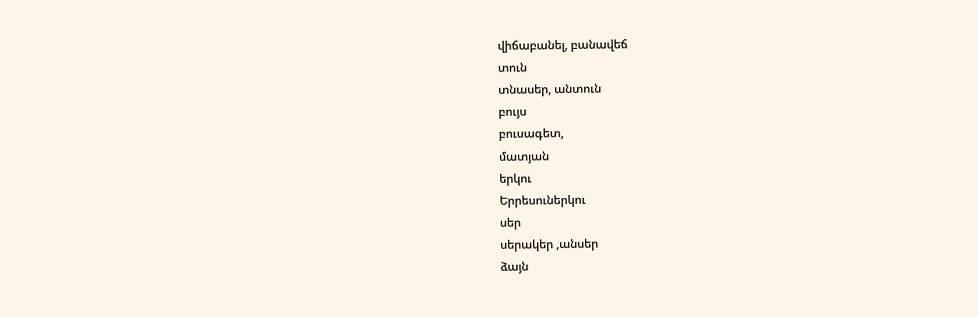վիճաբանել, բանավեճ
տուն
տնասեր, անտուն
բույս
բուսագետ,
մատյան
երկու
Երրեսուներկու
սեր
սերակեր ,անսեր
ձայն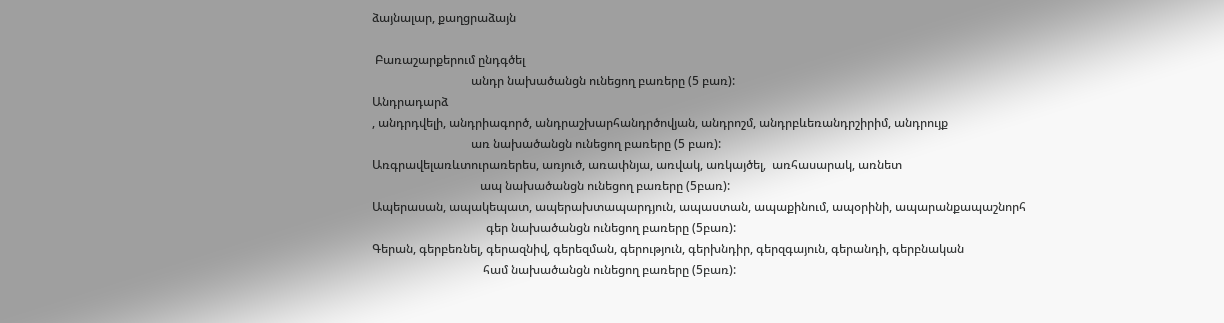ձայնալար, քաղցրաձայն

 Բառաշարքերում ընդգծել
                                 անդր նախածանցն ունեցող բառերը (5 բառ):
Անդրադարձ
, անդրդվելի, անդրիագործ, անդրաշխարհանդրծովյան, անդրոշմ, անդրբևեռանդրշիրիմ, անդրույք
                                 առ նախածանցն ունեցող բառերը (5 բառ):
Առգրավելառևտուրառերես, առյուծ, առափնյա, առվակ, առկայծել,  առհասարակ, առնետ
                                    ապ նախածանցն ունեցող բառերը (5բառ):
Ապերասան, ապակեպատ, ապերախտապարդյուն, ապաստան, ապաքինում, ապօրինի, ապարանքապաշնորհ
                                      գեր նախածանցն ունեցող բառերը (5բառ):
Գերան, գերբեռնել, գերազնիվ, գերեզման, գերություն, գերխնդիր, գերզգայուն, գերանդի, գերբնական
                                     համ նախածանցն ունեցող բառերը (5բառ):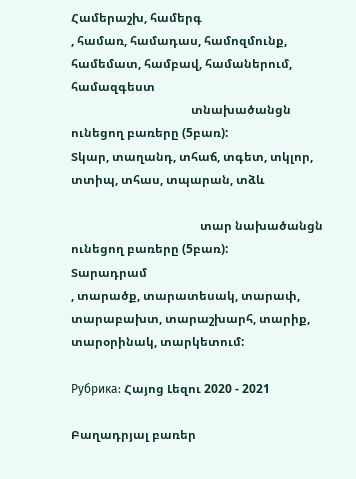Համերաշխ, համերգ
, համառ, համադաս, համոզմունք, համեմատ, համբավ, համաներում, համազգեստ
                                        տնախածանցն ունեցող բառերը (5բառ):
Տկար, տաղանդ, տհաճ, տգետ, տկլոր, տտիպ, տհաս, տպարան, տձև

                                           տար նախածանցն ունեցող բառերը (5բառ):
Տարադրամ
, տարածք, տարատեսակ, տարափ, տարաբախտ, տարաշխարհ, տարիք, տարօրինակ, տարկետում:

Рубрика: Հայոց Լեզու 2020 - 2021

Բաղադրյալ բառեր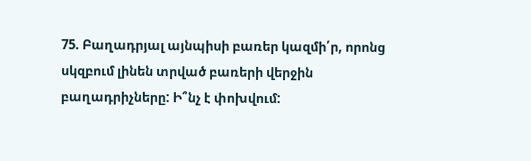75. Բաղադրյալ այնպիսի բառեր կազմի՛ր, որոնց  սկզբում լինեն տրված բառերի վերջին բաղադրիչները: Ի՞նչ է փոխվում: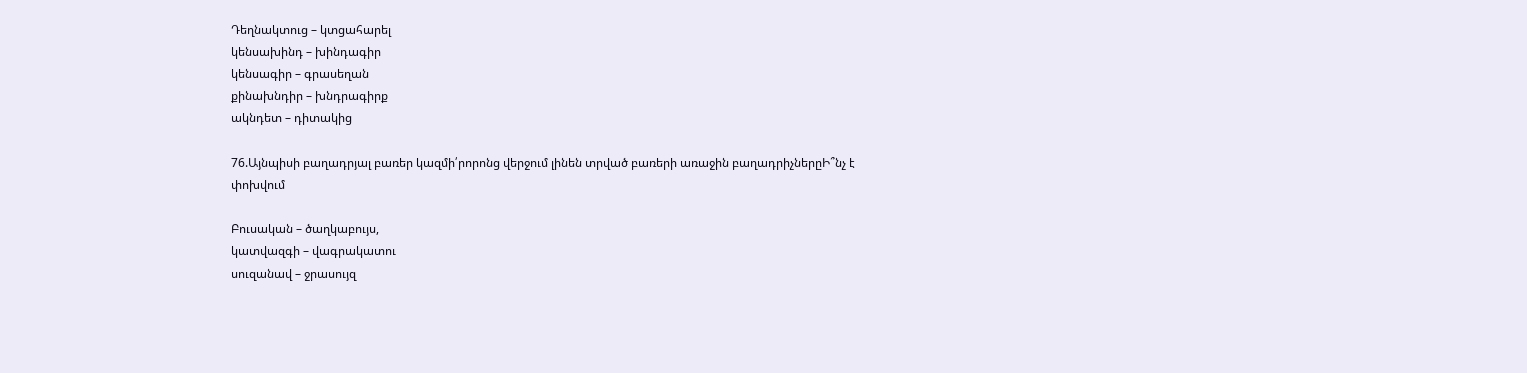Դեղնակտուց – կտցահարել
կենսախինդ – խինդագիր
կենսագիր – գրասեղան
քինախնդիր – խնդրագիրք
ակնդետ – դիտակից

76.Այնպիսի բաղադրյալ բառեր կազմի՛րորոնց վերջում լինեն տրված բառերի առաջին բաղադրիչներըԻ՞նչ է փոխվում

Բուսական – ծաղկաբույս,
կատվազգի – վագրակատու
սուզանավ – ջրասույզ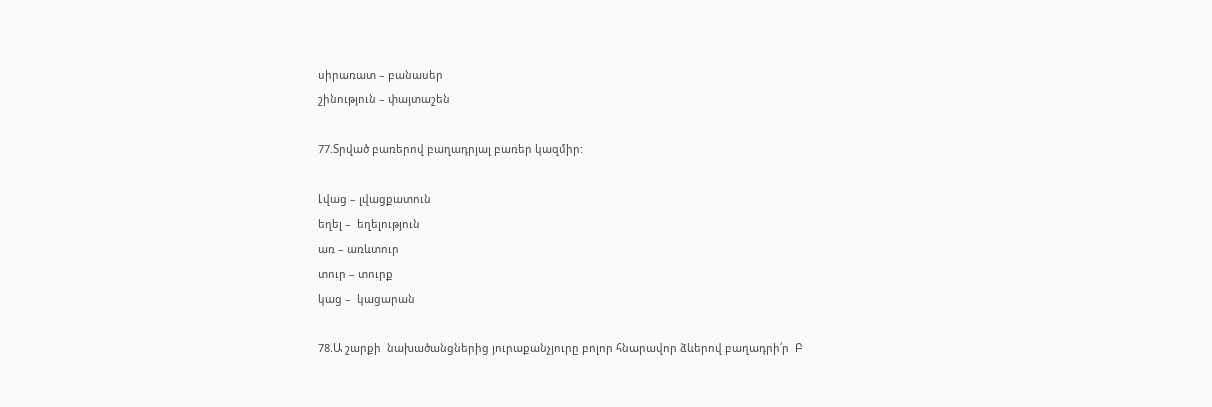սիրառատ – բանասեր
շինություն – փայտաշեն

77.Տրված բառերով բաղադրյալ բառեր կազմիր:

Լվաց – լվացքատուն
եղել –  եղելություն
առ – առևտուր
տուր – տուրք
կաց –  կացարան

78.Ա շարքի  նախածանցներից յուրաքանչյուրը բոլոր հնարավոր ձևերով բաղադրի՛ր  Բ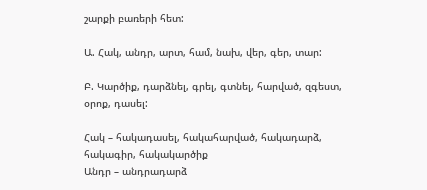շարքի բառերի հետ:

Ա. Հակ, անդր, արտ, համ, նախ, վեր, գեր, տար:

Բ. Կարծիք, դարձնել, գրել, գտնել, հարված, զգեստ, օրոք, դասել:

Հակ – հակադասել, հակահարված, հակադարձ, հակագիր, հակակարծիք
Անդր – անդրադարձ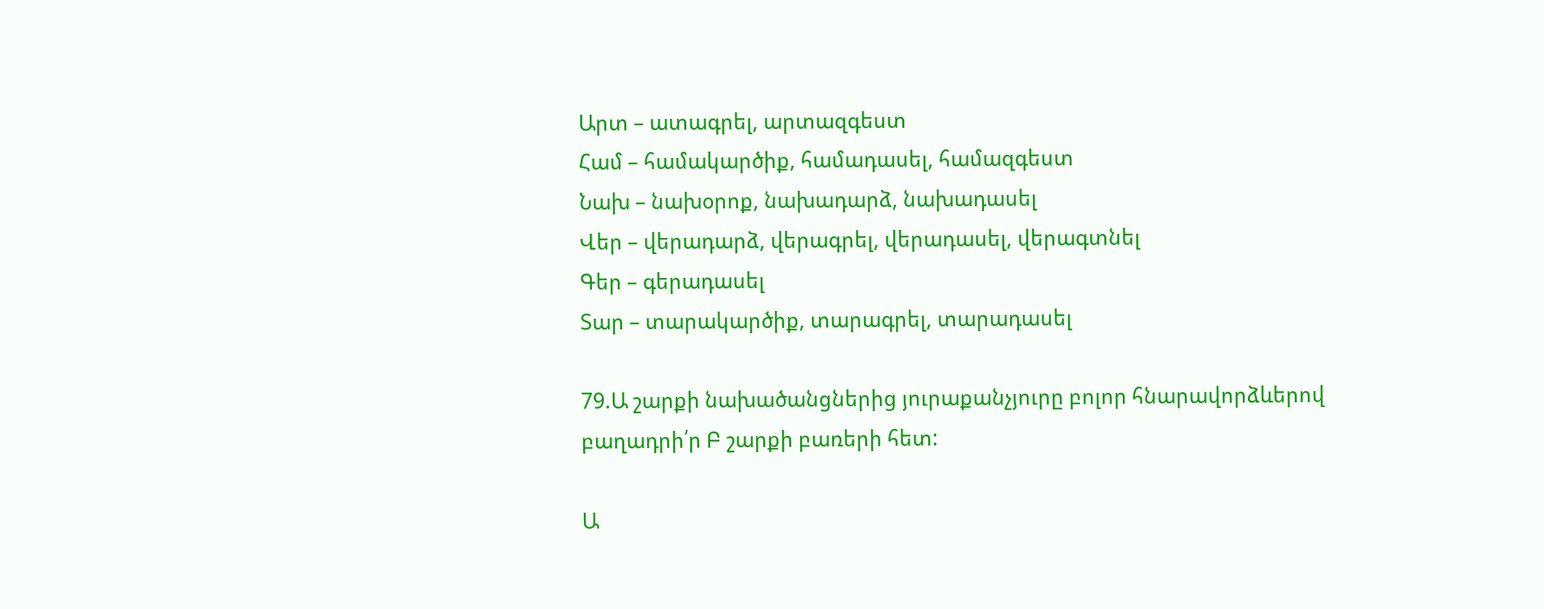Արտ – ատագրել, արտազգեստ
Համ – համակարծիք, համադասել, համազգեստ
Նախ – նախօրոք, նախադարձ, նախադասել
Վեր – վերադարձ, վերագրել, վերադասել, վերագտնել
Գեր – գերադասել
Տար – տարակարծիք, տարագրել, տարադասել

79.Ա շարքի նախածանցներից յուրաքանչյուրը բոլոր հնարավորձևերով բաղադրի՛ր Բ շարքի բառերի հետ:

Ա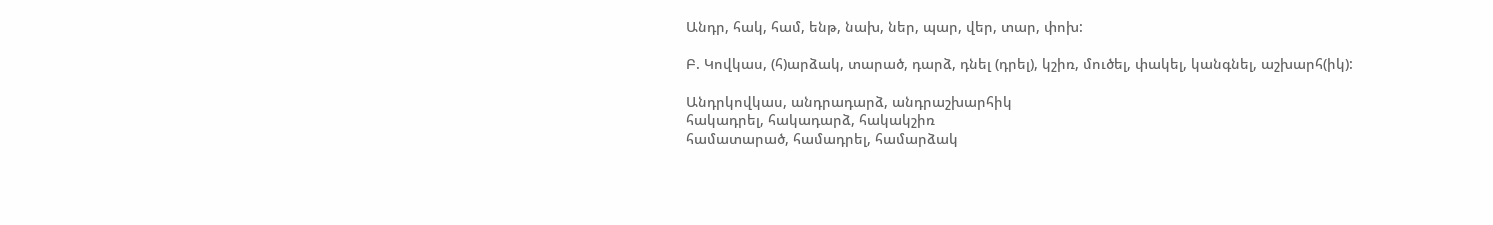Անդր, հակ, համ, ենթ, նախ, ներ, պար, վեր, տար, փոխ:

Բ. Կովկաս, (հ)արձակ, տարած, դարձ, դնել (դրել), կշիռ, մուծել, փակել, կանգնել, աշխարհ(իկ):

Անդրկովկաս, անդրադարձ, անդրաշխարհիկ
հակադրել, հակադարձ, հակակշիռ
համատարած, համադրել, համարձակ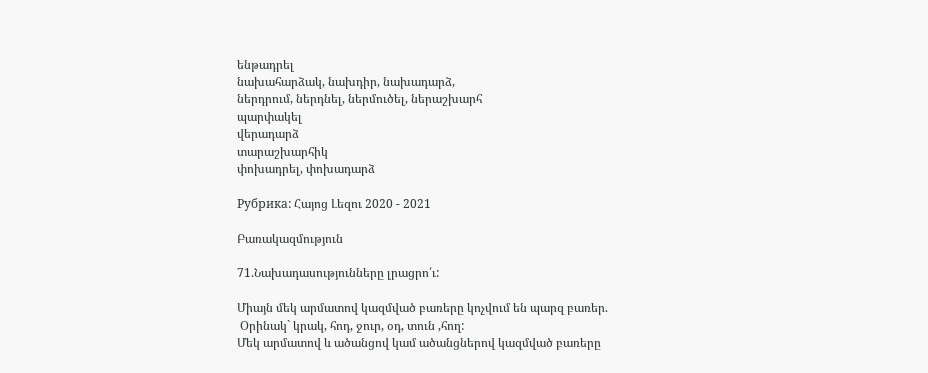ենթադրել
նախահարձակ, նախդիր, նախադարձ,
ներդրում, ներդնել, ներմուծել, ներաշխարհ
պարփակել
վերադարձ
տարաշխարհիկ
փոխադրել, փոխադարձ

Рубрика: Հայոց Լեզու 2020 - 2021

Բառակազմություն

71.Նախադասությունները լրացրո՛ւ:

Միայն մեկ արմատով կազմված բառերը կոչվում են պարզ բառեր.
 Օրինակ` կրակ, հոդ, ջուր, օդ, տուն ,հող:
Մեկ արմատով և ածանցով կամ ածանցներով կազմված բառերը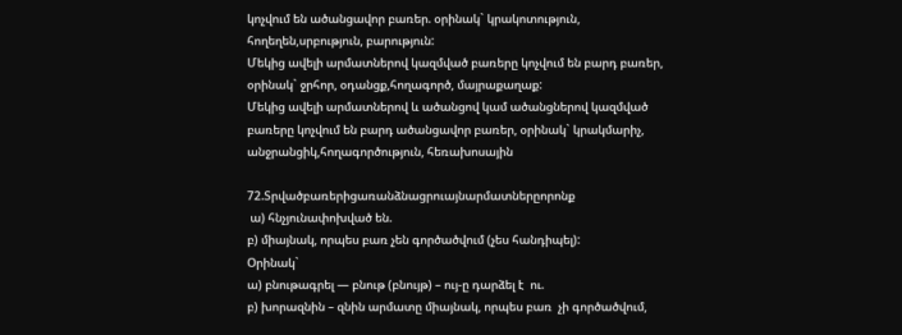կոչվում են ածանցավոր բառեր. օրինակ` կրակոտություն, հողեղեն,սրբություն, բարություն:
Մեկից ավելի արմատներով կազմված բառերը կոչվում են բարդ բառեր, օրինակ` ջրհոր, օդանցք,հողագործ, մայրաքաղաք:
Մեկից ավելի արմատներով և ածանցով կամ ածանցներով կազմված բառերը կոչվում են բարդ ածանցավոր բառեր, օրինակ` կրակմարիչ, անջրանցիկ,հողագործություն, հեռախոսային

72.Տրվածբառերիցառանձնացրուայնարմատներըորոնք
 ա) հնչյունափոխված են.
բ) միայնակ, որպես բառ չեն գործածվում (չես հանդիպել):
Օրինակ`
ա) բնութագրել — բնութ (բնույթ) – ույ-ը դարձել է  ու.
բ) խորազնին – զնին արմատը միայնակ, որպես բառ  չի գործածվում,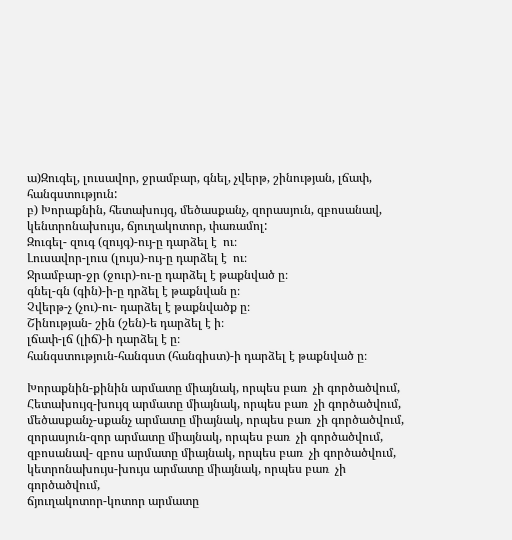ա)Զուգել, լուսավոր, ջրամբար, գնել, չվերթ, շինության, լճափ, հանգստություն:
բ) Խորաքնին, հետախույզ, մեծասքանչ, զորասյուն, զբոսանավ, կենտրոնախույս, ճյուղակոտոր, փառամոլ:
Զուգել- զուգ (զույգ)-ույ-ը դարձել է  ու։
Լուսավոր-լուս (լույս)-ույ-ը դարձել է  ու։
Ջրամբար-ջր (ջուր)-ու-ը դարձել է թաքնված ը։
գնել-գն (գին)-ի-ը դրձել է թաքնվան ը։
Չվերթ-չ (չու)-ու- դարձել է թաքնվածք ը։
Շինության- շին (շեն)-ե դարձել է ի։
լճափ-լճ (լիճ)-ի դարձել է ը։
հանգստություն-հանգստ (հանգիստ)-ի դարձել է թաքնված ը։

Խորաքնին-քինին արմատը միայնակ, որպես բառ  չի գործածվում,
Հետախույզ-խույզ արմատը միայնակ, որպես բառ  չի գործածվում,
մեծասքանչ-սքանչ արմատը միայնակ, որպես բառ  չի գործածվում,
զորասյուն-զոր արմատը միայնակ, որպես բառ  չի գործածվում,
զբոսանավ- զբոս արմատը միայնակ, որպես բառ  չի գործածվում,
կետրոնախույս-խույս արմատը միայնակ, որպես բառ  չի գործածվում,
ճյուղակոտոր-կոտոր արմատը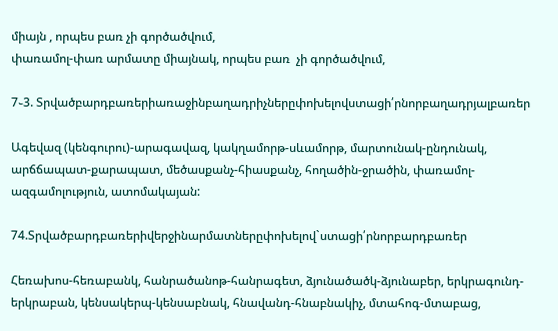միայն , որպես բառ չի գործածվում,
փառամոլ-փառ արմատը միայնակ, որպես բառ  չի գործածվում,

7֊3. Տրվածբարդբառերիառաջինբաղադրիչներըփոխելովստացի՛րնորբաղադրյալբառեր

Ագեվազ (կենգուրու)-արագավազ, կակղամորթ-սևամորթ, մարտունակ-ընդունակ, արճճապատ-քարապատ, մեծասքանչ-հիասքանչ, հողածին-ջրածին, փառամոլ-ազգամոլություն, ատոմակայան:

74.Տրվածբարդբառերիվերջինարմատներըփոխելով`ստացի՛րնորբարդբառեր

Հեռախոս-հեռաբանկ, հանրածանոթ-հանրագետ, ձյունածածկ-ձյունաբեր, երկրագունդ-երկրաբան, կենսակերպ-կենսաբնակ, հնավանդ-հնաբնակիչ, մտահոգ-մտաբաց,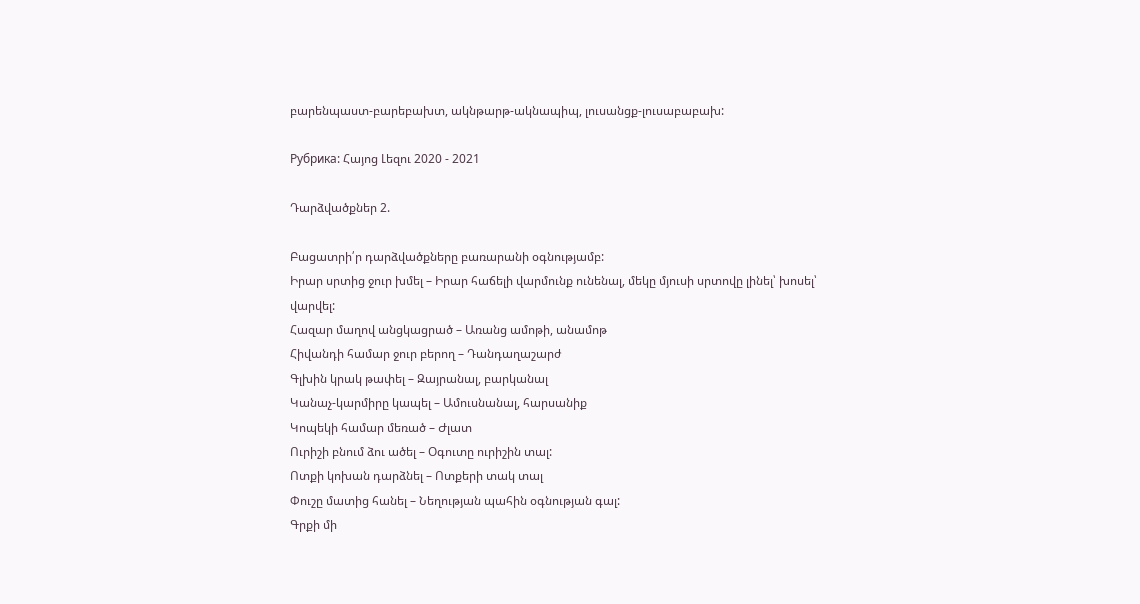բարենպաստ-բարեբախտ, ակնթարթ-ակնապիպ, լուսանցք-լուսաբաբախ:

Рубрика: Հայոց Լեզու 2020 - 2021

Դարձվածքներ 2.

Բացատրի՛ր դարձվածքները բառարանի օգնությամբ:
Իրար սրտից ջուր խմել – Իրար հաճելի վարմունք ունենալ, մեկը մյուսի սրտովը լինել՝ խոսել՝ վարվել:
Հազար մաղով անցկացրած – Առանց ամոթի, անամոթ
Հիվանդի համար ջուր բերող – Դանդաղաշարժ
Գլխին կրակ թափել – Զայրանալ, բարկանալ
Կանաչ-կարմիրը կապել – Ամուսնանալ, հարսանիք
Կոպեկի համար մեռած – Ժլատ
Ուրիշի բնում ձու ածել – Օգուտը ուրիշին տալ:
Ոտքի կոխան դարձնել – Ոտքերի տակ տալ
Փուշը մատից հանել – Նեղության պահին օգնության գալ:
Գրքի մի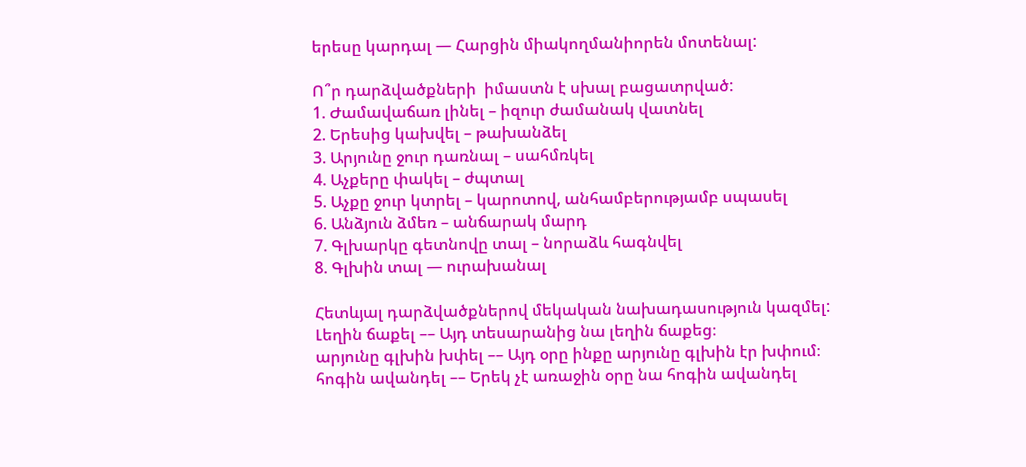երեսը կարդալ — Հարցին միակողմանիորեն մոտենալ:

Ո՞ր դարձվածքների  իմաստն է սխալ բացատրված:
1. Ժամավաճառ լինել – իզուր ժամանակ վատնել
2. Երեսից կախվել – թախանձել
3. Արյունը ջուր դառնալ – սահմռկել
4. Աչքերը փակել – ժպտալ
5. Աչքը ջուր կտրել – կարոտով, անհամբերությամբ սպասել
6. Անձյուն ձմեռ – անճարակ մարդ
7. Գլխարկը գետնովը տալ – նորաձև հագնվել
8. Գլխին տալ — ուրախանալ

Հետևյալ դարձվածքներով մեկական նախադասություն կազմել:
Լեղին ճաքել –– Այդ տեսարանից նա լեղին ճաքեց։
արյունը գլխին խփել –– Այդ օրը ինքը արյունը գլխին էր խփում։
հոգին ավանդել –– Երեկ չէ առաջին օրը նա հոգին ավանդել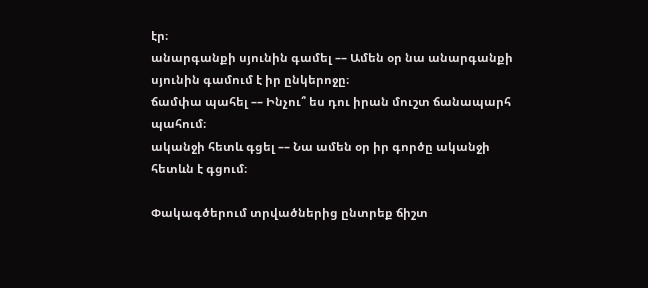էր։
անարգանքի սյունին գամել –– Ամեն օր նա անարգանքի սյունին գամում է իր ընկերոջը։
ճամփա պահել –– Ինչու՞ ես դու իրան մուշտ ճանապարհ պահում։
ականջի հետև գցել –– Նա ամեն օր իր գործը ականջի հետևն է գցում։

Փակագծերում տրվածներից ընտրեք ճիշտ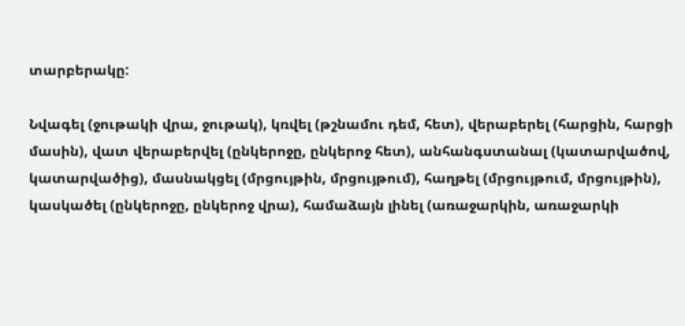տարբերակը:

Նվագել (ջութակի վրա, ջութակ), կռվել (թշնամու դեմ, հետ), վերաբերել (հարցին, հարցի մասին), վատ վերաբերվել (ընկերոջը, ընկերոջ հետ), անհանգստանալ (կատարվածով, կատարվածից), մասնակցել (մրցույթին, մրցույթում), հաղթել (մրցույթում, մրցույթին), կասկածել (ընկերոջը, ընկերոջ վրա), համաձայն լինել (առաջարկին, առաջարկի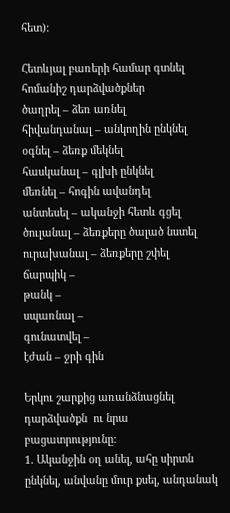հետ):

Հետևյալ բառերի համար գտնել հոմանիշ դարձվածքներ
ծաղրել – ձեռ առնել
հիվանդանալ – անկողին ընկնել
օգնել – ձեռք մեկնել
հասկանալ – գլխի ընկնել
մեռնել – հոգին ավանդել
անտեսել – ականջի հետև գցել
ծուլանալ – ձեռքերը ծալած նստել
ուրախանալ – ձեռքերը շփել
ճարպիկ –
թանկ –
սպառնալ –
գունատվել –
էժան – ջրի գին

Երկու շարքից առանձնացնել դարձվածքն  ու նրա բացատրությունը:
1. Ականջին օղ անել, ահը սիրտն ընկնել, անվանը մուր քսել, անդանակ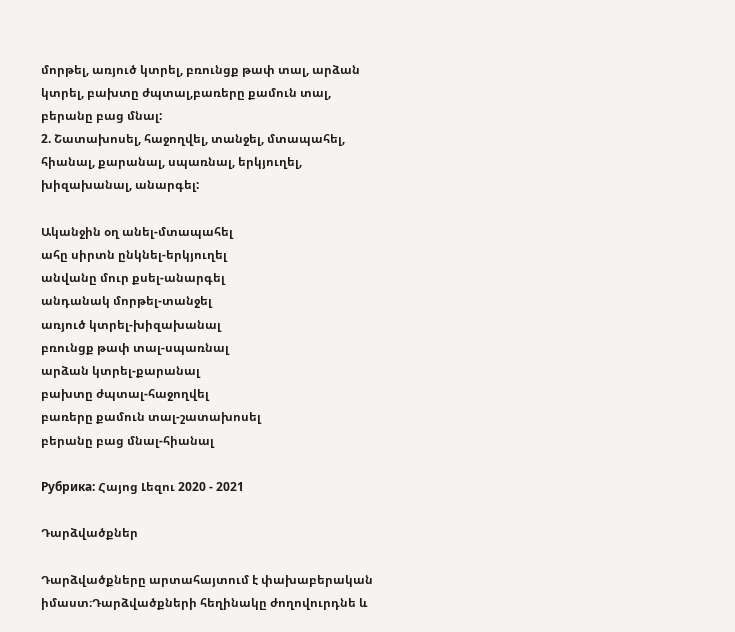մորթել, առյուծ կտրել, բռունցք թափ տալ, արձան կտրել, բախտը ժպտալ,բառերը քամուն տալ, բերանը բաց մնալ:
2. Շատախոսել, հաջողվել, տանջել, մտապահել, հիանալ, քարանալ, սպառնալ, երկյուղել, խիզախանալ, անարգել:

Ականջին օղ անել-մտապահել
ահը սիրտն ընկնել-երկյուղել
անվանը մուր քսել-անարգել
անդանակ մորթել-տանջել
առյուծ կտրել-խիզախանալ
բռունցք թափ տալ-սպառնալ
արձան կտրել-քարանալ
բախտը ժպտալ-հաջողվել
բառերը քամուն տալ-շատախոսել
բերանը բաց մնալ-հիանալ

Рубрика: Հայոց Լեզու 2020 - 2021

Դարձվածքներ

Դարձվածքները արտահայտում է փախաբերական իմաստ։Դարձվածքների հեղինակը ժողովուրդնե և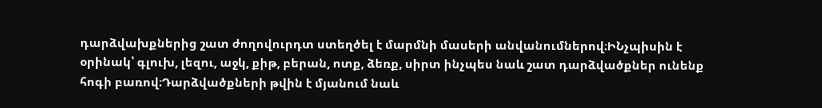դարձվախքներից շատ ժողովուրդտ ստեղծել է մարմնի մասերի անվանումներով։ԻՆչպիսին է օրինակ՝ գլուխ, լեզու, աջկ, քիթ, բերան, ոտք, ձեռք, սիրտ ինչպես նաև շատ դարձվածքներ ունենք հոգի բառով։Դարձվածքների թվին է մյանում նաև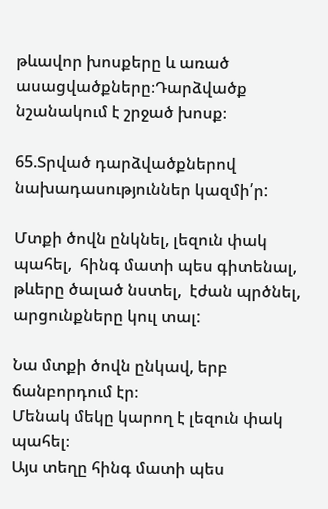թևավոր խոսքերը և առած ասացվածքները։Դարձվածք նշանակում է շրջած խոսք։

65.Տրված դարձվածքներով նախադասություններ կազմի՛ր:

Մտքի ծովն ընկնել, լեզուն փակ պահել,  հինգ մատի պես գիտենալ,  թևերը ծալած նստել,  էժան պրծնել, արցունքները կուլ տալ:

Նա մտքի ծովն ընկավ, երբ ճանբորդում էր։
Մենակ մեկը կարող է լեզուն փակ պահել։
Այս տեղը հինգ մատի պես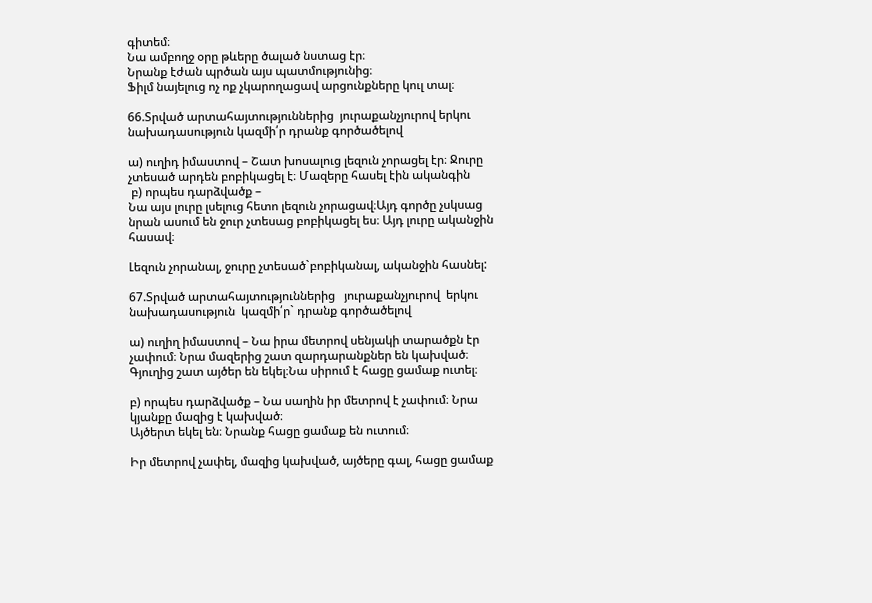գիտեմ։
Նա ամբողջ օրը թևերը ծալած նստաց էր։
Նրանք էժան պրծան այս պատմությունից։
Ֆիլմ նայելուց ոչ ոք չկարողացավ արցունքները կուլ տալ։

66.Տրված արտահայտություններից  յուրաքանչյուրով երկու  նախադասություն կազմի՛ր դրանք գործածելով

ա) ուղիդ իմաստով – Շատ խոսալուց լեզուն չորացել էր։ Ջուրը չտեսած արդեն բոբիկացել է։ Մազերը հասել էին ականգին
 բ) որպես դարձվածք –
Նա այս լուրը լսելուց հետո լեզուն չորացավ։Այդ գործը չսկսաց նրան ասում են ջուր չտեսաց բոբիկացել ես։ Այդ լուրը ականջին հասավ։

Լեզուն չորանալ, ջուրը չտեսած`բոբիկանալ, ականջին հասնել:

67.Տրված արտահայտություններից   յուրաքանչյուրով  երկու նախադասություն  կազմի՛ր` դրանք գործածելով

ա) ուղիղ իմաստով – Նա իրա մետրով սենյակի տարածքն էր չափում։ Նրա մազերից շատ զարդարանքներ են կախված։ Գյուղից շատ այծեր են եկել։Նա սիրում է հացը ցամաք ուտել։

բ) որպես դարձվածք – Նա սաղին իր մետրով է չափում։ Նրա կյանքը մազից է կախված։
Այծերտ եկել են։ Նրանք հացը ցամաք են ուտում։

Իր մետրով չափել, մազից կախված, այծերը գալ, հացը ցամաք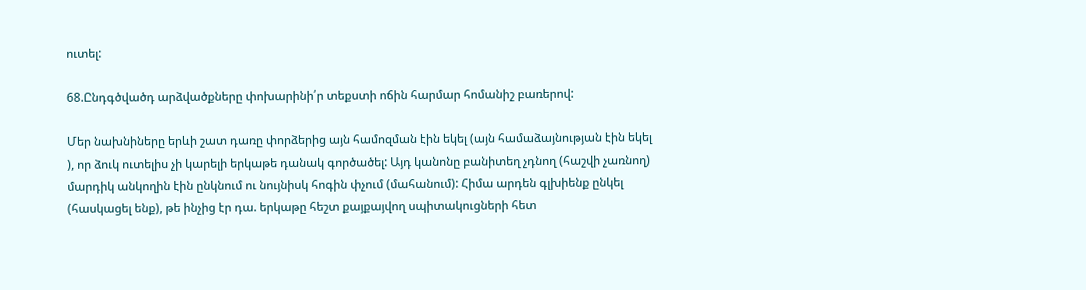ուտել:

68.Ընդգծվածդ արձվածքները փոխարինի՛ր տեքստի ոճին հարմար հոմանիշ բառերով:

Մեր նախնիները երևի շատ դառը փորձերից այն համոզման էին եկել (այն համաձայնության էին եկել ), որ ձուկ ուտելիս չի կարելի երկաթե դանակ գործածել: Այդ կանոնը բանիտեղ չդնող (հաշվի չառնող) մարդիկ անկողին էին ընկնում ու նույնիսկ հոգին փչում (մահանում): Հիմա արդեն գլխիենք ընկել (հասկացել ենք), թե ինչից էր դա. երկաթը հեշտ քայքայվող սպիտակուցների հետ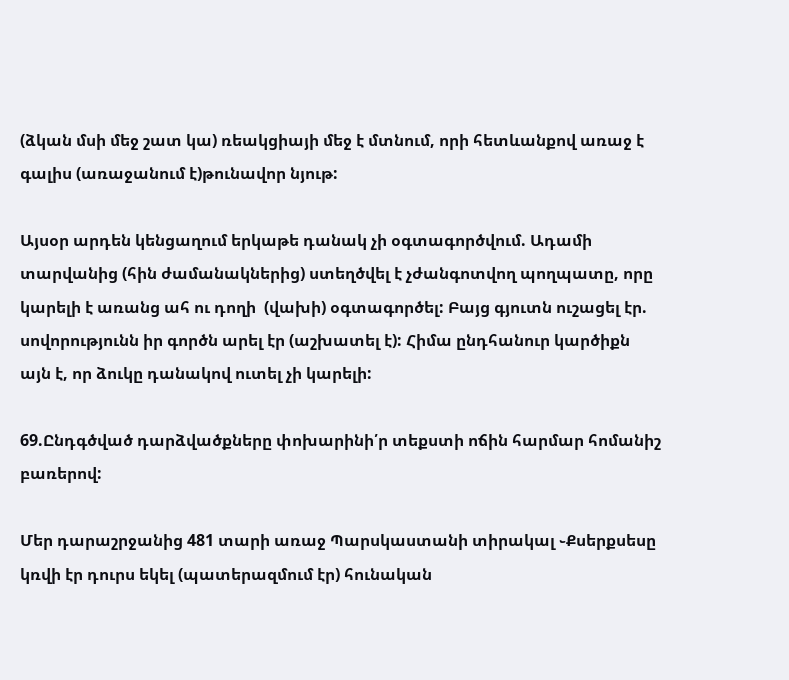(ձկան մսի մեջ շատ կա) ռեակցիայի մեջ է մտնում, որի հետևանքով առաջ է գալիս (առաջանում է)թունավոր նյութ:

Այսօր արդեն կենցաղում երկաթե դանակ չի օգտագործվում. Ադամի տարվանից (հին ժամանակներից) ստեղծվել է չժանգոտվող պողպատը, որը կարելի է առանց ահ ու դողի  (վախի) օգտագործել: Բայց գյուտն ուշացել էր. սովորությունն իր գործն արել էր (աշխատել է): Հիմա ընդհանուր կարծիքն այն է, որ ձուկը դանակով ուտել չի կարելի:

69.Ընդգծված դարձվածքները փոխարինի՛ր տեքստի ոճին հարմար հոմանիշ բառերով:

Մեր դարաշրջանից 481 տարի առաջ Պարսկաստանի տիրակալ ֊Քսերքսեսը կռվի էր դուրս եկել (պատերազմում էր) հունական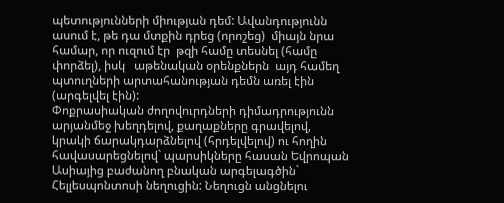պետությունների միության դեմ: Ավանդությունն ասում է, թե դա մտքին դրեց (որոշեց)  միայն նրա համար, որ ուզում էր  թզի համը տեսնել (համը փորձել), իսկ   աթենական օրենքներն  այդ համեղ պտուղների արտահանության դեմն առել էին (արգելվել էին):
Փոքրասիական ժողովուրդների դիմադրությունն արյանմեջ խեղդելով, քաղաքները գրավելով, կրակի ճարակդարձնելով (հրդելվելով) ու հողին հավասարեցնելով` պարսիկները հասան Եվրոպան Ասիայից բաժանող բնական արգելագծին` Հելլեսպոնտոսի նեղուցին: Նեղուցն անցնելու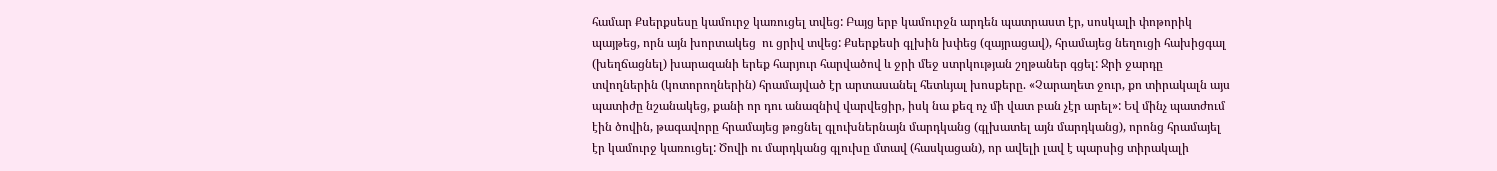համար Քսերքսեսը կամուրջ կառուցել տվեց: Բայց երբ կամուրջն արդեն պատրաստ էր, սոսկալի փոթորիկ պայթեց, որն այն խորտակեց  ու ցրիվ տվեց: Քսերքեսի գլխին խփեց (զայրացավ), հրամայեց նեղուցի հախիցգալ (խեղճացնել) խարազանի երեք հարյուր հարվածով և ջրի մեջ ստրկության շղթաներ գցել: Ջրի ջարդը տվողներին (կոտորողներին) հրամայված էր արտասանել հետևյալ խոսքերը. «Չարաղետ ջուր, քո տիրակալն այս պատիժը նշանակեց, քանի որ դու անազնիվ վարվեցիր, իսկ նա քեզ ոչ մի վատ բան չէր արել»: Եվ մինչ պատժում էին ծովին, թագավորը հրամայեց թռցնել գլուխներնայն մարդկանց (գլխատել այն մարդկանց), որոնց հրամայել էր կամուրջ կառուցել: Ծովի ու մարդկանց գլուխը մտավ (հասկացան), որ ավելի լավ է պարսից տիրակալի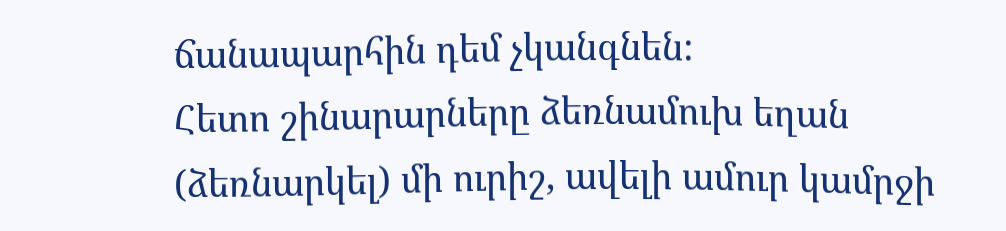ճանապարհին դեմ չկանգնեն:
Հետո շինարարները ձեռնամուխ եղան (ձեռնարկել) մի ուրիշ, ավելի ամուր կամրջի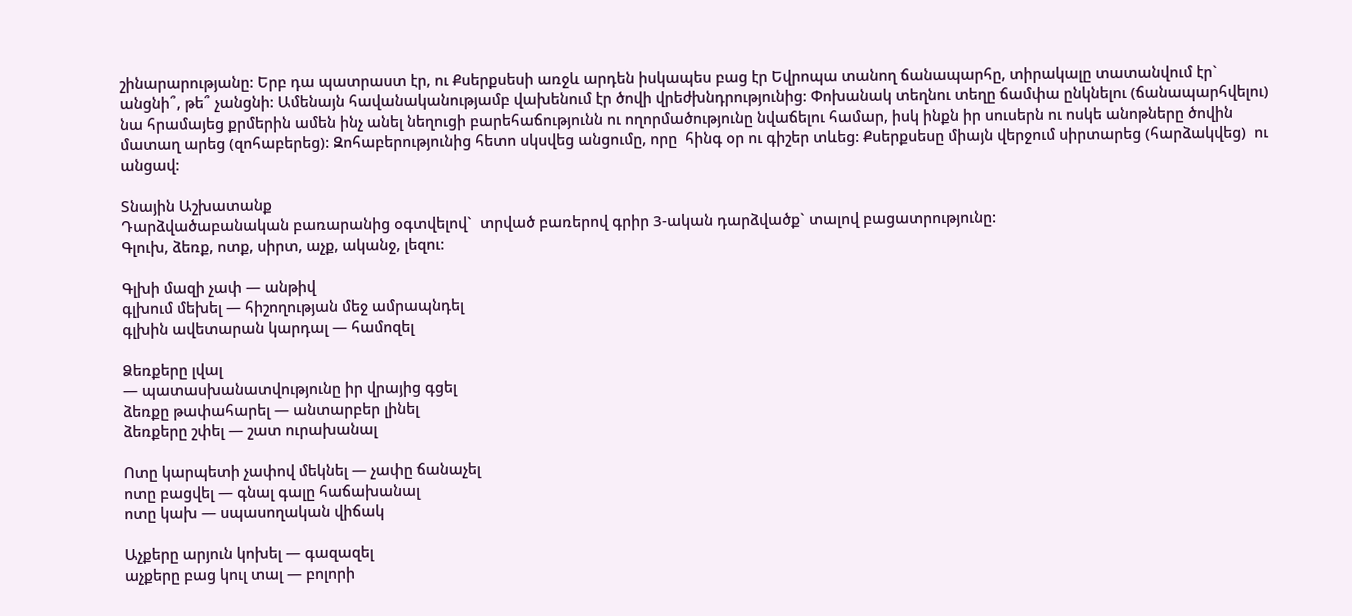շինարարությանը: Երբ դա պատրաստ էր, ու Քսերքսեսի առջև արդեն իսկապես բաց էր Եվրոպա տանող ճանապարհը, տիրակալը տատանվում էր` անցնի՞, թե՞ չանցնի: Ամենայն հավանականությամբ վախենում էր ծովի վրեժխնդրությունից: Փոխանակ տեղնու տեղը ճամփա ընկնելու (ճանապարհվելու) նա հրամայեց քրմերին ամեն ինչ անել նեղուցի բարեհաճությունն ու ողորմածությունը նվաճելու համար, իսկ ինքն իր սուսերն ու ոսկե անոթները ծովին մատաղ արեց (զոհաբերեց): Զոհաբերությունից հետո սկսվեց անցումը, որը  հինգ օր ու գիշեր տևեց: Քսերքսեսը միայն վերջում սիրտարեց (հարձակվեց)  ու անցավ:

Տնային Աշխատանք
Դարձվածաբանական բառարանից օգտվելով`  տրված բառերով գրիր 3-ական դարձվածք` տալով բացատրությունը:
Գլուխ, ձեռք, ոտք, սիրտ, աչք, ականջ, լեզու:

Գլխի մազի չափ — անթիվ
գլխում մեխել — հիշողության մեջ ամրապնդել
գլխին ավետարան կարդալ — համոզել

Ձեռքերը լվալ
— պատասխանատվությունը իր վրայից գցել
ձեռքը թափահարել — անտարբեր լինել
ձեռքերը շփել — շատ ուրախանալ

Ոտը կարպետի չափով մեկնել — չափը ճանաչել
ոտը բացվել — գնալ գալը հաճախանալ
ոտը կախ — սպասողական վիճակ

Աչքերը արյուն կոխել — գազազել
աչքերը բաց կուլ տալ — բոլորի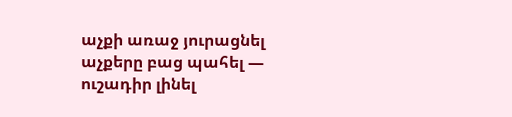աչքի առաջ յուրացնել
աչքերը բաց պահել — ուշադիր լինել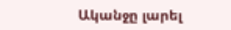Ականջը լարել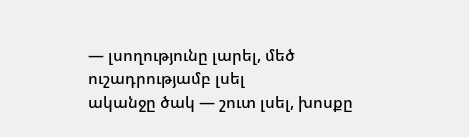— լսողությունը լարել, մեծ ուշադրությամբ լսել
ականջը ծակ — շուտ լսել, խոսքը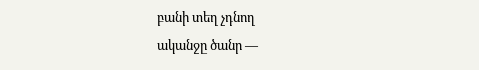բանի տեղ չդնող
ականջը ծանր —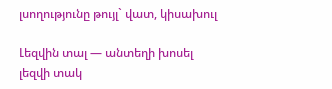լսողությունը թույլ` վատ, կիսախուլ

Լեզվին տալ — անտեղի խոսել
լեզվի տակ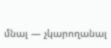մնալ — չկարողանալ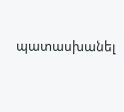պատասխանել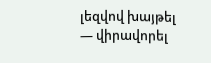լեզվով խայթել — վիրավորել